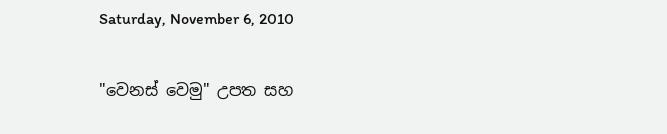Saturday, November 6, 2010

"වෙනස් වෙමු" උපත සහ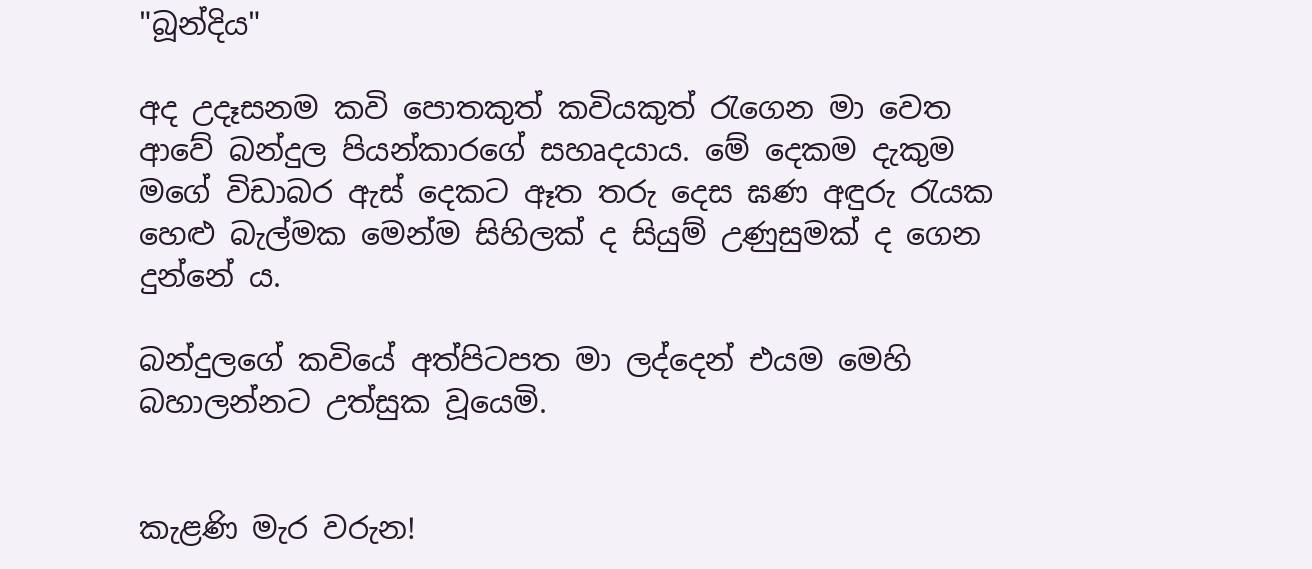"බූන්දිය"

අද උදෑසනම කවි පොතකුත් කවියකුත් රැගෙන මා වෙත ආවේ බන්දුල පියන්කාරගේ සහෘදයාය. මේ දෙකම දැකුම මගේ විඩාබර ඇස් දෙකට ඈත තරු දෙස ඝණ අඳුරු රැයක හෙළු බැල්මක මෙන්ම සිහිලක් ද සියුම් උණුසුමක් ද ගෙන දුන්නේ ය.

බන්දුලගේ කවියේ අත්පිටපත මා ලද්දෙන් එයම මෙහි බහාලන්නට උත්සුක වූයෙමි.


කැළණි මැර වරුන!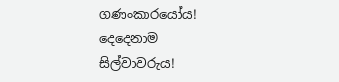ගණංකාරයෝය!
දෙදෙනාම
සිල්වාවරුය!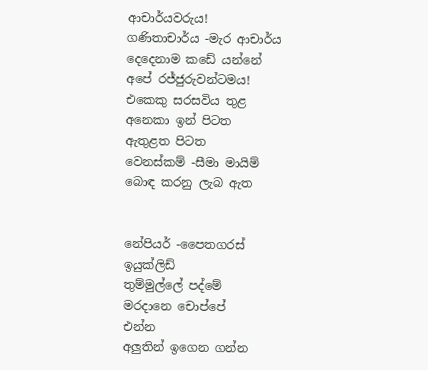ආචාර්යවරුය!
ගණිතාචාර්ය -මැර ආචාර්ය
දෙදෙනාම කඩේ යන්නේ
අපේ රජ්ජුරුවන්ටමය!
එකෙකු සරසවිය තුළ
අනෙකා ඉන් පිටත
ඇතුළත පිටත
වෙනස්කම් -සීමා මායිම්
බොඳ කරනු ලැබ ඇත


නේපියර් -පෛතගරස්
ඉයුක්ලිඩ්
තුම්මුල්ලේ පද්මේ
මරදානෙ චොප්පේ
එන්න
අලුතින් ඉගෙන ගන්න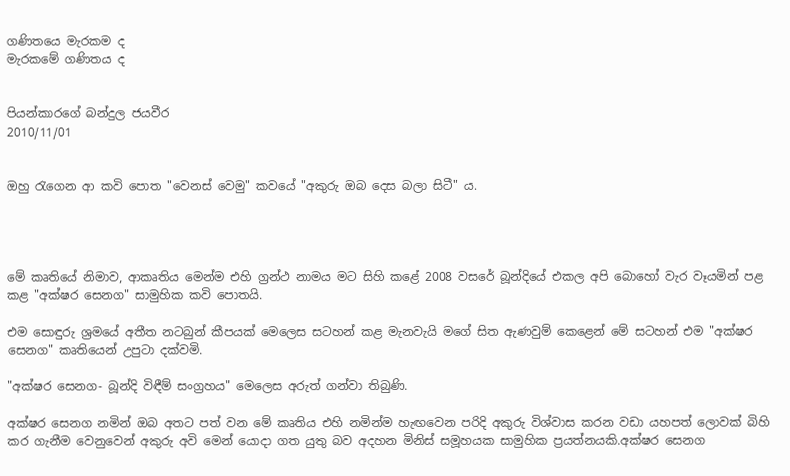ගණිතයෙ මැරකම ද
මැරකමේ ගණිතය ද


පියන්කාරගේ බන්දුල ජයවීර
2010/11/01


ඔහු ‍රැගෙන ආ කවි පොත "වෙනස් වෙමු" කවයේ "අකුරු ඔබ දෙස බලා සිටී" ය.




මේ කෘතියේ නිමාව, ආකෘතිය මෙන්ම එහි ග්‍රන්ථ නාමය මට සිහි කළේ 2008 වසරේ බූන්දියේ එකල අපි බොහෝ වැර වෑයමින් පළ කළ "අක්ෂර සෙනග" සාමුහික කවි පොතයි.

එම සොඳුරු ශ්‍රමයේ අතීත නටබුන් කීපයක් මෙලෙස සටහන් කළ මැනවැයි මගේ සිත ඇණවුම් කෙළෙන් මේ සටහන් එම "අක්ෂර සෙනග" කෘතියෙන් උපුටා දක්වමි.

"අක්ෂර සෙනග- බූන්දි විඳීම් සංග්‍රහය" මෙලෙස අරුත් ගන්වා තිබුණි.

අක්ෂර සෙනග නමින් ඔබ අතට පත් වන මේ කෘතිය එහි නමින්ම හැඟවෙන පරිදි අකුරු විශ්වාස කරන වඩා යහපත් ලොවක් බිහි කර ගැනීම වෙනුවෙන් අකුරු අවි මෙන් යොදා ගත යුතු බව අදහන මිනිස් සමූහයක සාමුහික ප්‍රයත්නයකි.අක්ෂර‍ සෙනග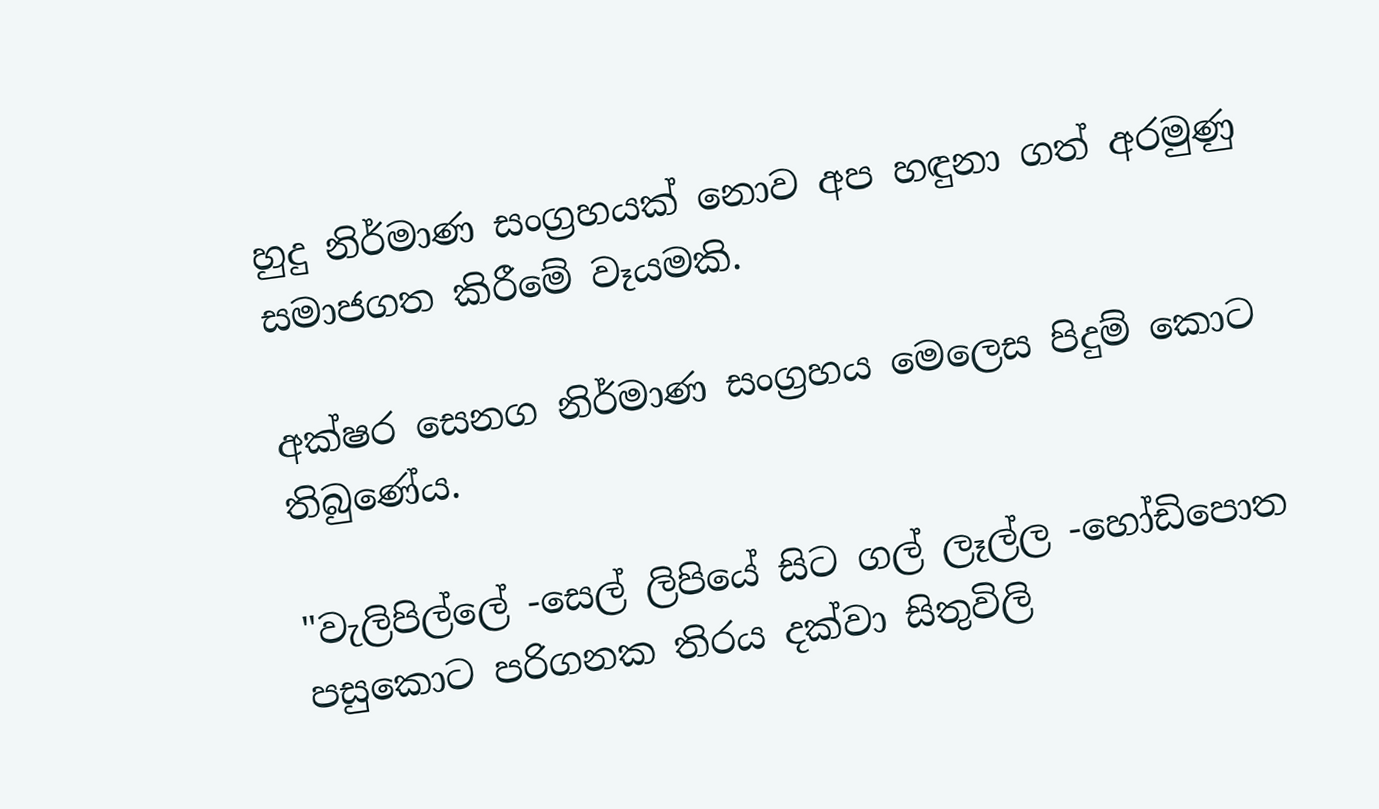හුදු නිර්මාණ සංග්‍රහයක් නොව අප හඳුනා ගත් අරමුණු සමාජගත කිරීමේ වෑයමකි.

අක්ෂර සෙනග නිර්මාණ සංග්‍රහය මෙලෙස පිදුම් කොට තිබුණේය.

"වැලිපිල්ලේ -සෙල් ලිපියේ සිට ගල් ලෑල්ල -හෝඩිපොත පසුකොට පරිගනක තිරය දක්වා සිතුවිලි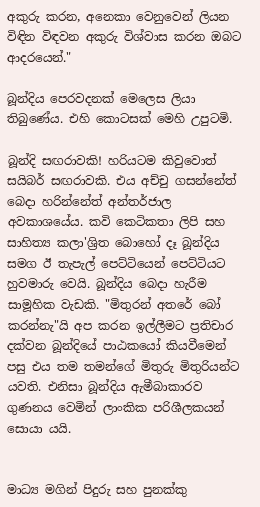අකුරු කරන, අනෙකා වෙනුවෙන් ලියන විඳින විඳවන අකුරු විශ්වාස කරන ඔබට ආදරයෙන්."

බූන්දිය පෙරවදනක් මෙලෙස ලියා තිබුණේය. එහි කොටසක් මෙහි උපුටමි.

බූන්දි සඟරාවකි! හරියටම කිවුවොත් සයිබර් සඟරාවකි. එය අච්චු ගසන්නේත් බෙදා හරින්නේත් අන්තර්ජාල අවකාශයේය. කවි කෙටිකතා ලිපි සහ සාහිත්‍ය කලා'ශ්‍රිත බොහෝ දෑ බූන්දිය සමග ඊ තැපැල් පෙට්ටියෙන් පෙට්ටියට හුවමාරු වෙයි. බූන්දිය බෙදා හැරීම සාමූහික වැඩකි. "මිතුරන් අතරේ බෝ කරන්නැ"යි අප කරන ඉල්ලීමට ප්‍රතිචාර දක්වන බූන්දියේ පාඨකයෝ කියවීමෙන් පසු එය තම තමන්ගේ මිතුරු මිතුරියන්ට යවති. එනිසා බූන්දිය ඇමීබාකාරව ගුණනය වෙමින් ලාංකික පරිශීලකයන් සොයා යයි‍.


මාධ්‍ය මගින් පිදුරු සහ පුනක්කු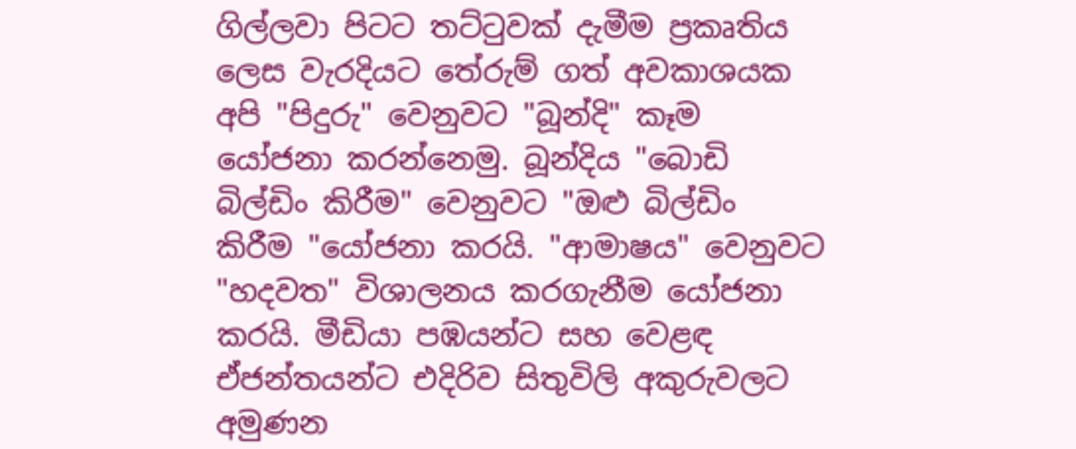ගිල්ලවා පිටට තට්ටුවක් දැමීම ප්‍රකෘතිය ලෙස වැරදියට තේරුම් ගත් අවකාශයක අපි "පිදුරු" වෙනුවට "බූන්දි" කෑම යෝජනා කරන්නෙමු. බූන්දිය "බොඩි බිල්ඩිං කිරීම" වෙනුවට "ඔළු බිල්ඩිං කිරීම "යෝජනා කරයි. "ආමාෂය" වෙනුවට "හදවත" විශාලනය කරගැනීම යෝජනා කරයි. මීඩියා පඹයන්ට සහ වෙළඳ ඒජන්තයන්ට එදිරිව සිතුවිලි අකුරුවලට අමුණන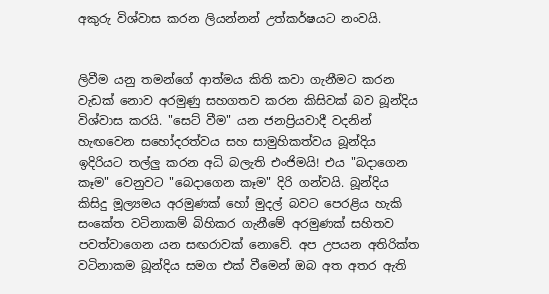අකුරු විශ්වාස කරන ලියන්නන් උත්කර්ෂයට නංවයි.


ලිවීම යනු තමන්ගේ ආත්මය කිති කවා ගැනීමට කරන වැඩක් නොව අරමුණු සහගතව කරන කිසිවක් බව බූන්දිය විශ්වාස කරයි. "සෙට් වීම" යන ජනප්‍රියවාදී වදනින් හැඟවෙන සහෝදරත්වය සහ සාමුහිකත්වය බූන්දිය ඉදිරියට තල්ලු කරන අධි බලැති එංජිමයි! එය "බදාගෙන කෑම" වෙනුවට "බෙදාගෙන කෑම" දිරි ගන්වයි. බූන්දිය කිසිදු මූල්‍යමය අරමුණක් හෝ මුදල් බවට පෙරළිය හැකි සංකේත වටිනාකම් බිහිකර ගැනීමේ අරමුණක් සහිතව පවත්වාගෙන යන සඟරාවක් නොවේ. අප උපයන අතිරික්ත වටිනාකම බූන්දිය සමග එක් වීමෙන් ඔබ අත අතර ඇති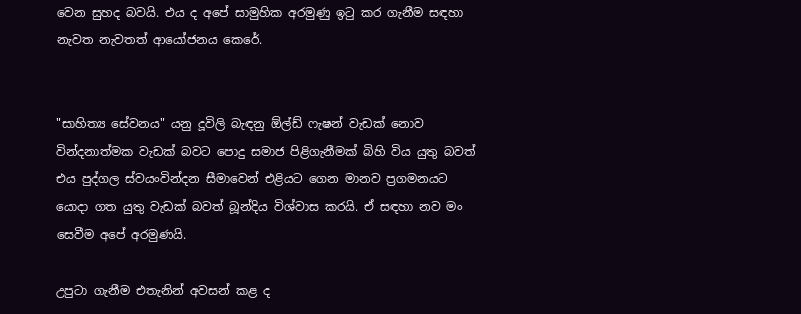වෙන සුහද බවයි. එය ද අපේ සාමුහික අරමුණු ඉටු කර ගැනීම සඳහා නැවත නැවතත් ආයෝජනය කෙරේ.


"සාහිත්‍ය සේවනය" යනු දූවිලි බැඳනු ඕල්ඩ් ෆැෂන් වැඩක් නොව වින්දනාත්මක වැඩක් බවට පොදු සමාජ පිළිගැනීමක් බිහි විය යුතු බවත් එය පුද්ගල ස්වයංවින්දන සීමාවෙන් එළියට ගෙන මානව ප්‍රගමනයට යොදා ගත යුතු වැඩක් බවත් බූන්දිය විශ්වාස කරයි. ඒ සඳහා නව මං සෙවීම අපේ අරමුණයි.

උපුටා ගැනීම එතැනින් අවසන් කළ ද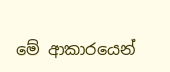මේ ආකාරයෙන්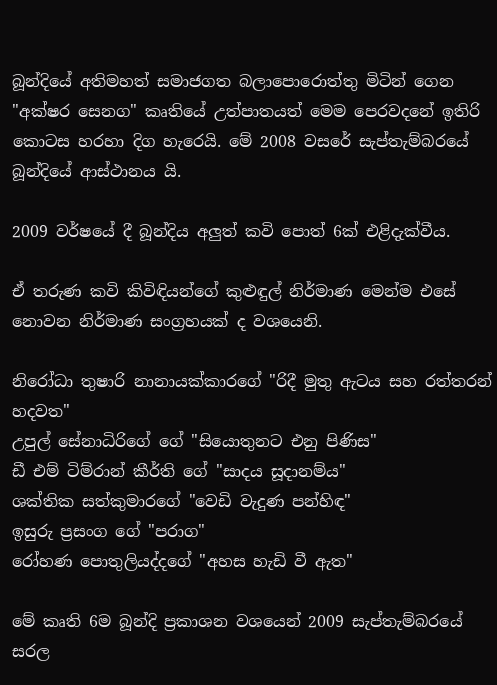බූන්දියේ අතිමහත් සමාජගත බලාපොරොත්තු මිටින් ගෙන "අක්ෂර සෙනග" කෘතියේ උත්පාතයත් මෙම පෙරවදනේ ඉතිරි කොටස හරහා දිග හැරෙයි. මේ 2008 වසරේ සැප්තැම්බරයේ බූන්දියේ ආස්ථානය යි.

2009 වර්ෂයේ දී බූන්දිය අලුත් කවි පොත් 6ක් එළිදැක්වීය.

ඒ තරුණ කවි කිවිඳියන්ගේ කුළුඳුල් නිර්මාණ මෙන්ම එසේ නොවන නිර්මාණ සංග්‍රහයක් ද ව‍ශයෙනි.

නිරෝධා තුෂාරි නානායක්කාරගේ "රිදී මුතු ඇටය සහ රත්තරන් හදවත"
උපුල් සේනාධිරිගේ ගේ "සියොතුනට එනු පිණිස"
ඩී එම් ටිම්රාන් කීර්ති ගේ "සාදය සූදානම්ය"
ශක්තික සත්කුමාරගේ "වෙඩි වැදුණ පන්හිඳ"
ඉසුරු ප්‍රසංග ගේ "පරාග"
රෝහණ පොතුලියද්දගේ "අහස හැඩි වී ඇත"

මේ කෘති 6ම බූන්දි ප්‍රකාශන වශයෙන් 2009 සැප්තැම්බරයේ සරල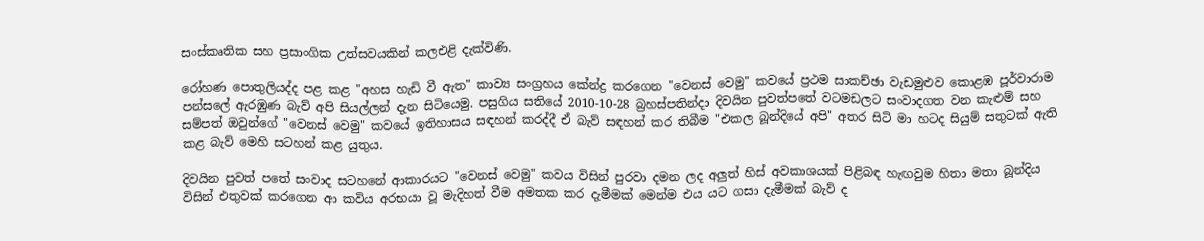සංස්කෘතික සහ ප්‍රසාංගික උත්සවයකින් කලඑළි දැක්විණි.

රෝහණ පොතුලියද්ද පළ කළ "අහස හැඩි වී ඇත" කාව්‍ය සංග්‍රහය කේන්ද්‍ර කරගෙන "වෙනස් වෙමු" කවයේ ප්‍රථම සාකච්ඡා වැඩමුළුව කොළඹ පූර්වාරාම පන්සලේ ඇරඹුණ බැව් අපි සියල්ලන් දැන සිටියෙමු. පසුගිය සතියේ 2010-10-28 බ්‍රහස්පතින්දා දිවයින පුවත්පතේ වටමඩලට සංවාදගත වන කැළුම් සහ සම්පත් ඔවුන්ගේ "වෙනස් වෙමු" කවයේ ඉතිහාසය සඳහන් කරද්දී ඒ බැව් සඳහන් කර තිබීම "එකල බූන්දියේ අපි" අතර සිටි මා හටද සියුම් සතුටක් ඇති කළ බැව් මෙහි සටහන් කළ යුතුය.

දිවයින පුවත් පතේ සංවාද සටහනේ ආකාරයට "වෙනස් වෙමු" කවය විසින් පුරවා දමන ලද අලුත් හිස් අවකාශයක් පිළිබඳ හැඟවුම හිතා මතා බූන්දිය විසින් එතුවක් කරගෙන ආ කවිය අරභයා වූ මැදිහත් වීම අමතක කර දැමීමක් මෙන්ම එය යට ගසා දැමීමක් බැව් ද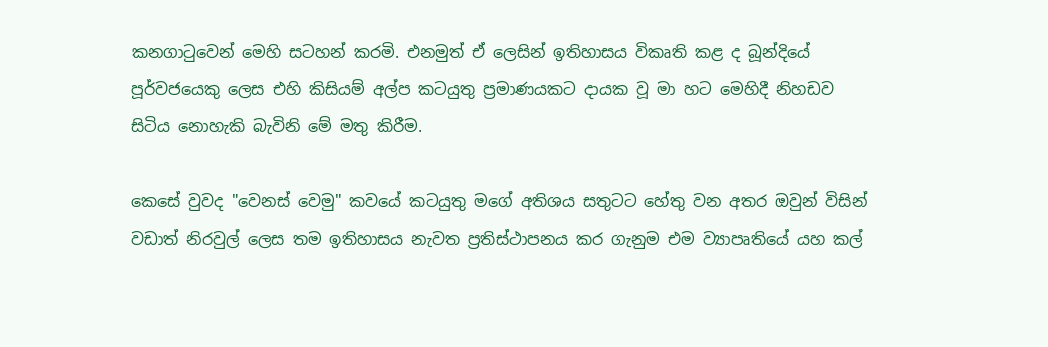කනගාටුවෙන් මෙහි සටහන් කරමි. එනමුත් ඒ ලෙසින් ඉතිහාසය විකෘති කළ ද බූන්දියේ පූර්වජයෙකු ලෙස එහි කිසියම් අල්ප කටයුතු ප්‍රමාණයකට දායක වූ මා හට මෙහිදී නිහඩව සිටිය නොහැකි බැවිනි මේ මතු කිරීම.

කෙසේ වුවද "වෙනස් වෙමු" කවයේ කටයුතු මගේ අතිශය සතුටට හේතු වන අතර ඔවුන් විසින් වඩාත් නිරවුල් ලෙස තම ඉතිහාසය නැවත ප්‍රතිස්ථාපනය කර ගැනුම එම ව්‍යාපෘතියේ යහ කල්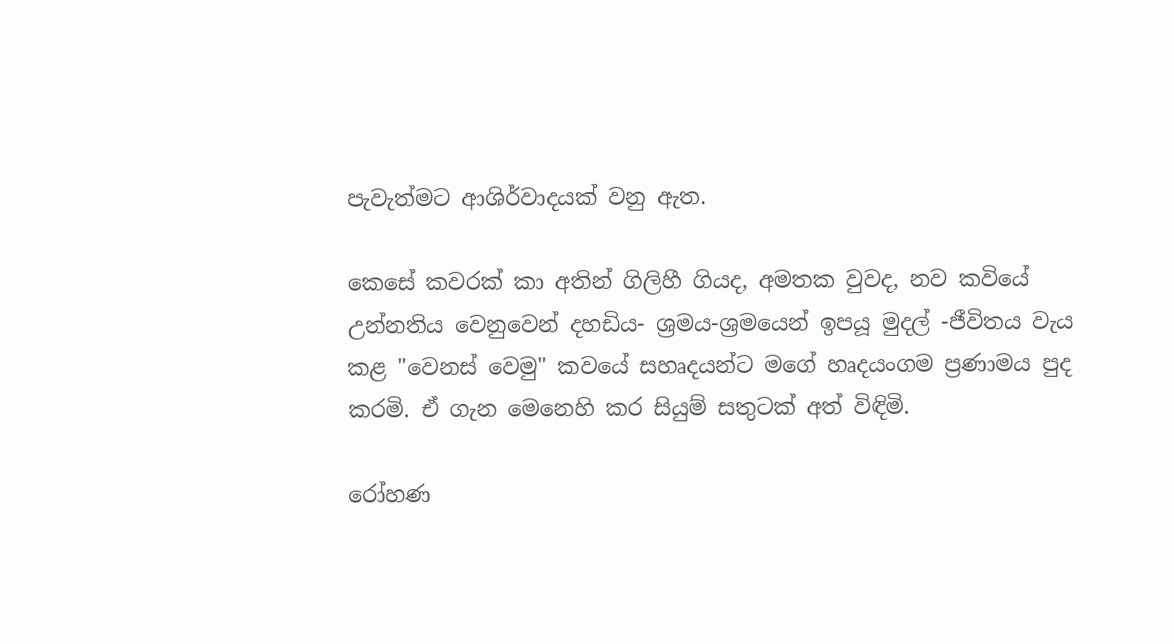පැවැත්මට ආශිර්වාදයක් වනු ඇත.

කෙසේ කවරක් කා අතින් ගිලිහී ගියද, අමතක වුවද, නව කවියේ උන්නතිය වෙනුවෙන් දහඩිය- ශ්‍රමය-ශ්‍රමයෙන් ඉපයූ මුදල් -ජීවිතය වැය කළ "වෙනස් වෙමු" කවයේ සහෘදයන්ට මගේ හෘදයංගම ප්‍රණාමය පුද කරමි. ඒ ගැන මෙනෙහි කර සියුම් සතුටක් අත් විඳිමි.

රෝහණ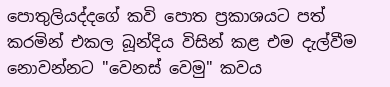පොතුලියද්දගේ කවි පොත ප්‍රකාශයට පත් කරමින් එකල බූන්දිය විසින් කළ එම දැල්වීම නොවන්නට "වෙනස් වෙමු" කවය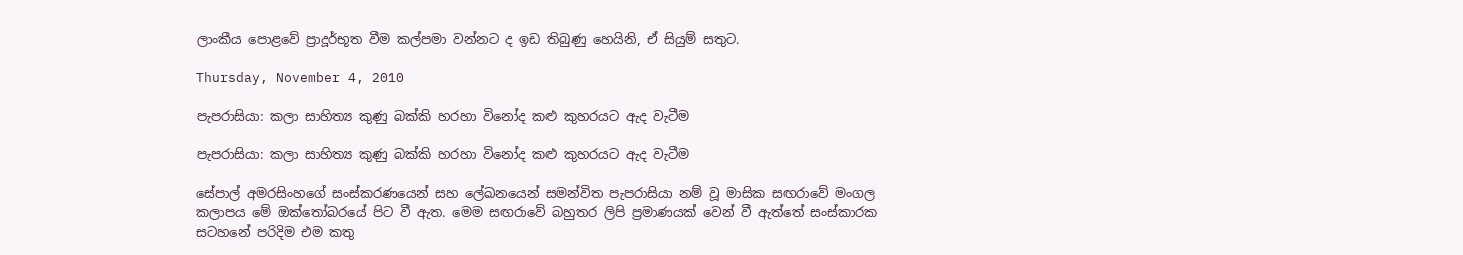ලාංකීය පොළවේ ප්‍රාදූර්භූත වීම කල්පමා වන්නට ද ඉඩ තිබුණු හෙයිනි, ඒ සියුම් සතුට.

Thursday, November 4, 2010

පැපරාසියා: කලා සාහිත්‍ය කුණු බක්කි හරහා විනෝද කළු කුහරයට ඇද වැටීම

පැපරාසියා: කලා සාහිත්‍ය කුණු බක්කි හරහා විනෝද කළු කුහරයට ඇද වැටීම

සේපාල් අමරසිංහගේ සංස්කරණයෙන් සහ ලේඛනයෙන් සමන්විත පැපරාසියා නම් වූ මාසික සඟරාවේ මංගල කලාපය මේ ඔ‍ක්තෝබරයේ පිට වී ඇත. මෙම සඟරාවේ බහුතර ලිපි ප්‍රමාණයක් වෙන් වී ඇත්‍තේ සංස්කාරක සටහනේ පරිදිම එම කතු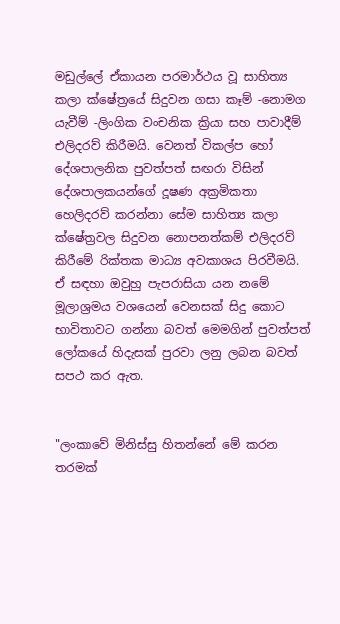මඩුල්ලේ ඒකායන පරමාර්ථය වූ සාහිත්‍ය කලා ක්ෂේත්‍රයේ සිදුවන ගසා කෑම් -නොමග යැවීම් -ලිංගික වංචනික ක්‍රියා සහ පාවාදීම් එලිදරව් කිරීමයි. වෙනත් විකල්ප හෝ දේශපාලනික පුවත්පත් සඟරා විසින් දේශපාලකයන්ගේ දූෂණ අක්‍රමිකතා හෙලිදරව් කරන්නා සේම සාහිත්‍ය කලා ක්ෂේත්‍රවල සිදුවන නොපනත්කම් එලිදරව් කිරීමේ රික්තක මාධ්‍ය අවකාශය පිරවීමයි. ඒ සඳහා ඔවුහු පැපරාසියා යන නමේ මූලාශ්‍රමය වශයෙන් වෙනසක් සිදු කොට භාවිතාවට ගන්නා බවත් මෙමගින් පුවත්පත් ලෝකයේ හිදැසක් පුරවා ලනු ලබන බවත් සපථ කර ඇත.


"ලංකාවේ මිනිස්සු හිතන්නේ මේ කරන තරමක්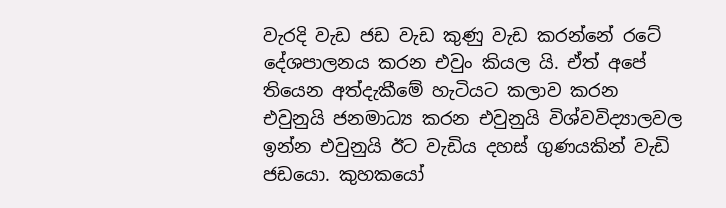වැරදි වැඩ ජඩ වැඩ කුණු වැඩ කරන්නේ රටේ දේශපාලනය කරන එවුං කියල යි. ඒත් අපේ තියෙන අත්දැකීමේ හැටියට කලාව කරන එවුනුයි ජනමාධ්‍ය කරන එවුනුයි විශ්වවිද්‍යාලවල ඉන්න එවුනුයි ඊට වැඩිය දහස් ගුණයකින් වැඩි ජ‍ඩයො. කුහකයෝ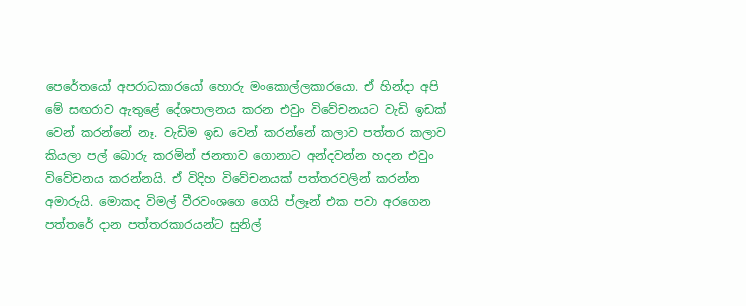පෙරේතයෝ අපරාධකාරයෝ හොරු මංකොල්ලකාරයො. ඒ හින්දා අපි මේ සඟරාව ඇතුළේ දේශපාලනය කරන එවුං විවේචනයට වැඩි ඉඩක් වෙන් කරන්නේ නෑ. වැඩිම ඉඩ වෙන් කරන්නේ කලාව පත්තර කලාව කියලා පල් බොරු කරමින් ජනතාව ගොනාට අන්දවන්න හදන එවුං විවේචනය කරන්නයි. ඒ විදිහ විවේචනයක් පත්තරවලින් කරන්න අමාරුයි. මොකද විමල් වීරවංශගෙ ගෙයි ප්ලෑන් එක පවා අරගෙන පත්තරේ දාන පත්තරකාරයන්ට සුනිල්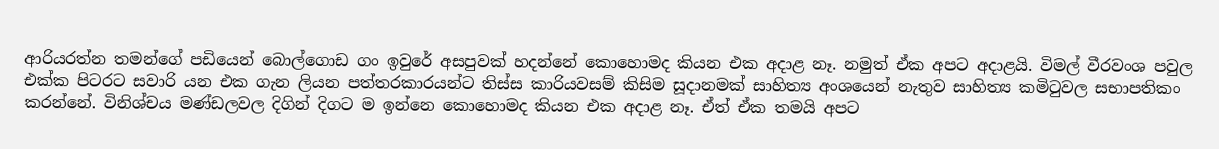ආරියරත්න තමන්ගේ පඩියෙන් බොල්ගොඩ ගං ඉවුරේ අසපුවක් හදන්නේ කො‍හොමද කියන එක අදාළ නෑ. නමුත් ඒක අපට අදාළයි. විමල් වීරවංශ පවුල එක්ක පිටරට සවාරි යන එක ගැන ලියන පත්තරකාරයන්ට තිස්ස කාරියවසම් කිසිම සූදානමක් සාහිත්‍ය අංශයෙන් නැතුව සාහිත්‍ය කමිටුවල සභාපතිකං කරන්නේ. විනිශ්චය මණ්ඩලවල දිගින් දිගට ම ඉන්නෙ කොහොමද කියන එක අදාළ නෑ. ඒත් ඒක තමයි අපට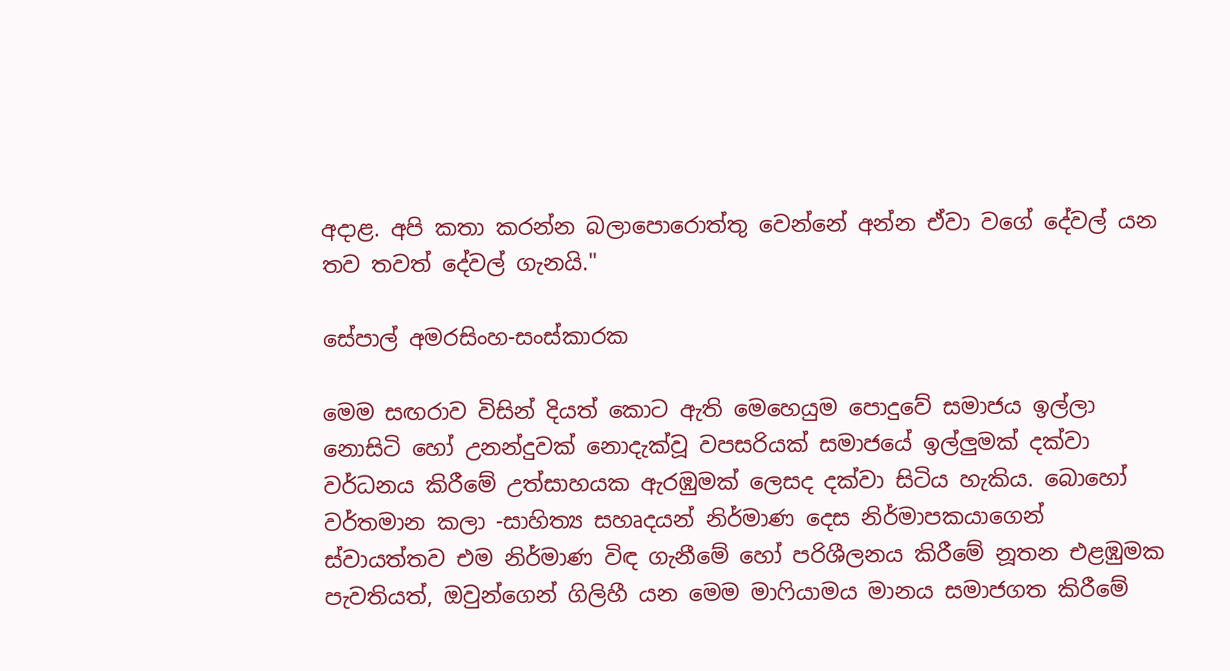අදාළ. අපි කතා කරන්න බලාපොරොත්තු වෙන්නේ අන්න ඒවා වගේ දේවල් යන තව තවත් දේවල් ගැනයි."

සේපාල් අමරසිංහ-සංස්කාරක

මෙම සඟරාව විසින් දියත් කොට ඇති මෙහෙයුම පොදුවේ සමාජය ඉල්ලා නොසිටි ‍හෝ උනන්දුවක් නොදැක්වූ වපසරියක් සමාජයේ ඉල්ලුමක් දක්වා වර්ධනය කිරීමේ උත්සාහයක ඇරඹුමක් ලෙසද දක්වා සිටිය හැකිය. බොහෝ වර්තමාන කලා -සාහිත්‍ය සහෘදයන් නිර්මාණ දෙස නිර්මාපකයාගෙන් ස්වායත්තව එම නිර්මාණ විඳ ගැනීමේ හෝ පරිශීලනය කිරීමේ නූතන එළඹුමක පැවතියත්, ඔවුන්ගෙන් ගිලිහී යන මෙම මාෆියාමය මානය සමාජගත කිරීමේ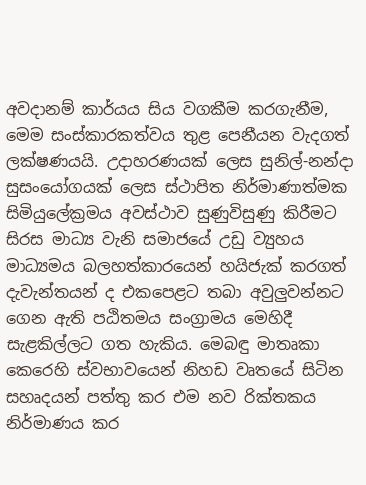අවදානම් කාර්යය සිය වගකීම කරගැනීම, මෙම සංස්කාරකත්වය තුළ පෙනීයන වැදගත් ලක්ෂණයයි. උදාහරණයක් ලෙස සුනිල්-නන්දා සුසංයෝගයක් ලෙස ස්ථාපිත නිර්මාණාත්මක සිමියුලේක්‍රමය අවස්ථාව සුණුවිසුණු කිරීමට සිරස මාධ්‍ය වැනි සමාජයේ උඩු ව්‍යුහය මාධ්‍යමය බලහත්කාරයෙන් හයිජැක් කරගත් දැවැන්තයන් ද එකපෙළට තබා අවුලුවන්නට ගෙන ඇති පඨිතමය සංග්‍රාමය මෙහිදී සැළකිල්ලට ගත හැකිය. මෙබඳු මාතෘකා කෙරෙහි ස්වභාවයෙන් නිහඩ වෘතයේ සිටින සහෘදයන් පත්තු කර එම නව රික්තකය නිර්මාණය කර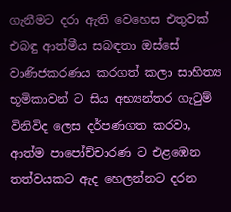ගැනීමට දරා ඇති වෙහෙස එතුවක් එබඳු ආත්මීය සබඳතා ඔස්සේ වාණිජකරණය කරගත් කලා සාහිත්‍ය භූමිකාවන් ට සිය අභ්‍යන්තර ගැටුම් විනිවිද ලෙස දර්පණගත කරවා, ආත්ම පාපෝච්චාරණ ට එළඹෙන තත්වයකට ඇද හෙලන්නට දරන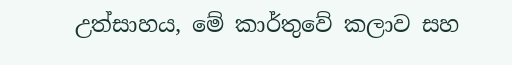උත්සාහය, මේ කාර්තුවේ කලාව සහ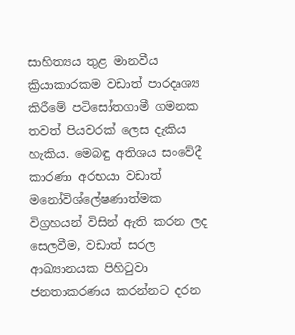සාහිත්‍යය තුළ මානවීය ක්‍රියාකාරකම වඩාත් පාරදෘශ්‍ය කිරීමේ පටිසෝතගාමී ගමනක තවත් පියවරක් ලෙස දැකිය හැකිය. මෙබඳු අතිශය සංවේදී කාරණා අරභයා වඩාත් මනෝවිශ්ලේෂණාත්මක විග්‍රහයන් විසින් ඇති කරන ලද සෙලවීම, වඩාත් සරල ආඛ්‍යානයක පිහිටුවා ජනතාකරණය කරන්නට දරන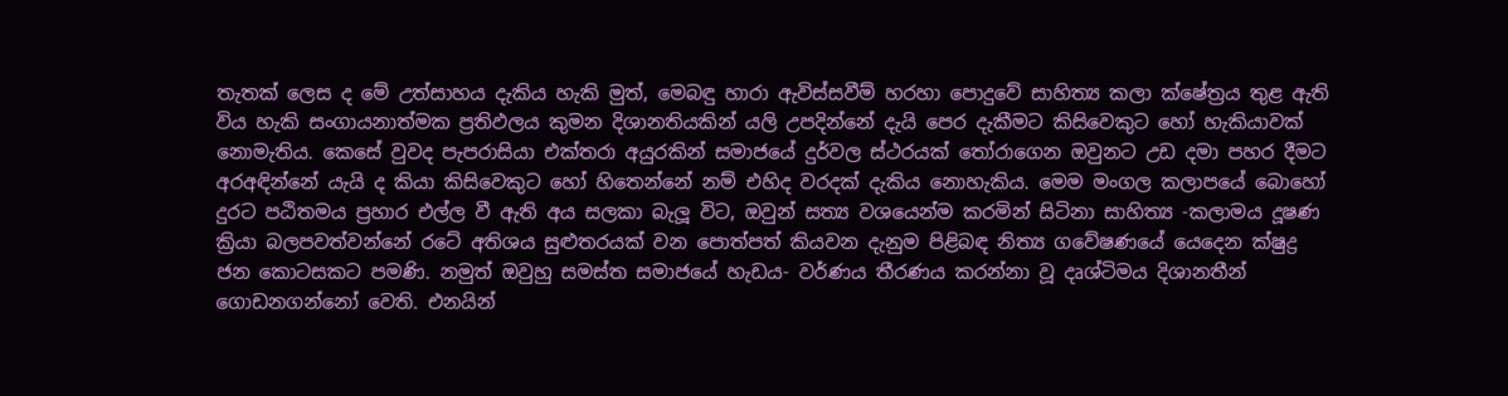තැතක් ලෙස ද මේ උත්සාහය දැකිය හැකි මුත්, මෙබඳු හාරා ඇවිස්සවීම් හරහා පොදුවේ සාහිත්‍ය කලා ක්ෂේත්‍රය තුළ ඇති විය හැකි සංගායනාත්මක ප්‍රතිඵලය කුමන දිශානතියකින් යලි උපදින්නේ දැයි පෙර දැකීමට කිසිවෙකුට හෝ හැකියාවක් නොමැතිය‍. කෙසේ වුවද පැපරාසියා එක්තරා අයුරකින් සමාජයේ දුර්වල ස්ථරයක් තෝරා‍ගෙන ඔවුනට උඩ දමා පහර දීමට අරඅඳින්නේ යැයි ද කියා කිසිවෙකුට හෝ හිතෙන්නේ නම් එහිද වරදක් දැකිය නොහැකිය. මෙම මංගල කලාපයේ බොහෝ දුරට පඨිතමය ප්‍රහාර එල්ල වී ඇති අය සලකා බැලූ විට, ඔවුන් සත්‍ය වශයෙන්ම කරමින් සිටිනා සාහිත්‍ය -කලාමය දූෂණ ක්‍රියා බලපවත්වන්නේ රටේ අතිශය සුළුතරයක් වන පොත්පත් කියවන දැනුම පිළිබඳ නිත්‍ය ගවේෂණයේ යෙදෙන ක්ෂුද්‍ර ජන කොටසකට පමණි. නමුත් ඔවුහු සමස්ත සමාජයේ හැඩය- වර්ණය තීරණය කරන්නා වූ දෘශ්ටිමය දිශානතීන් ගොඩනගන්නෝ වෙති. එනයින්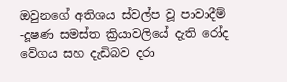ඔවුනගේ අතිශය ස්වල්ප වූ පාවාදීම් -දූෂණ සමස්ත ක්‍රියාවලියේ දැති රෝද වේගය සහ දැඩිබව දරා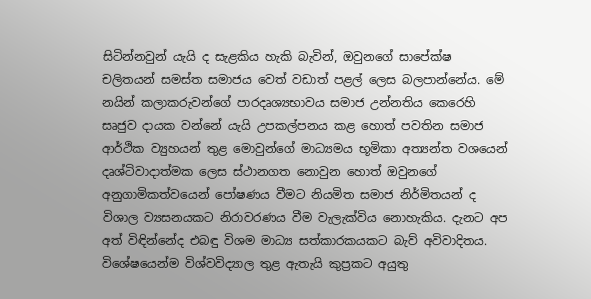සිටින්නවුන් යැයි ද සැළකිය හැකි බැවින්, ඔවුනගේ සාපේක්ෂ චලිතයන් සමස්ත සමාජය වෙත් වඩාත් පළල් ලෙස බලපාන්නේය. මේ නයින් කලාකරුවන්ගේ පාරදෘශ්‍යභාවය සමාජ උන්නතිය කෙරෙහි සෘජුව දායක වන්නේ යැයි උපකල්පනය කළ හොත් පවතින සමාජ ආර්ථික ව්‍යුහයන් තුළ මොවුන්ගේ මාධ්‍යමය භූමිකා අත්‍යන්ත වශයෙන් දෘශ්ටිවාදාත්මක ලෙස ස්ථානගත නොවුන හොත් ඔවුනගේ අනුගාමිකත්වයෙන් පෝෂණය වීමට නියමිත සමාජ නිර්මිතයන් ද විශාල ව්‍යසනයකට නිරාවරණය වීම වැලැක්විය නොහැකිය. දැනට අප අත් විඳින්නේද එබඳු විශම මාධ්‍ය සත්කාරකයකට බැව් අවිවාදිතය. විශේෂයෙන්ම විශ්වවිද්‍යාල තුළ ඇතැයි කුප්‍රකට අයුතු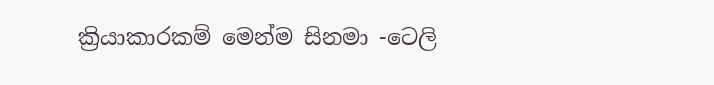ක්‍රියාකාරකම් මෙන්ම සිනමා -ටෙලි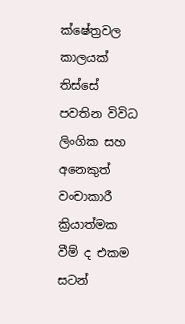ක්ෂේත්‍රවල කාලයක් තිස්සේ පවතින විවිධ ලිංගික සහ අනෙකුත් වංචාකාරී ක්‍රියාත්මක වීම් ද එකම සටන්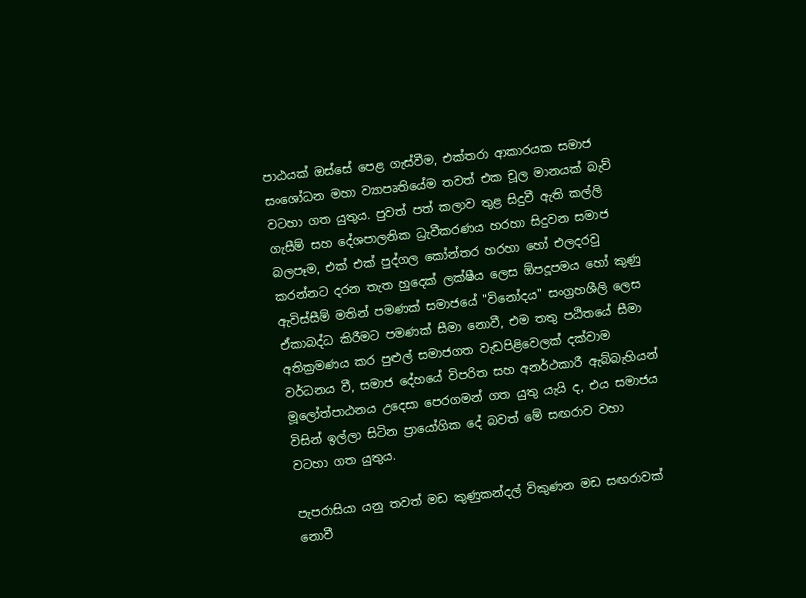පාඨයක් ඔස්සේ පෙළ ගැස්වීම, එක්තරා ආකාරයක සමාජ සංශෝධන මහා ව්‍යාපෘතියේම තවත් එක චූල මානයක් බැව් වටහා ගත යුතුය. පුවත් පත් කලාව තුළ සිදුවී ඇති කල්ලි ගැසීම් සහ දේශපාලනික ධ්‍රැවීකරණය හරහා සිදුවන සමාජ බලපෑම, එක් එක් පුද්ගල කෝන්තර හරහා හෝ එලදරවු කරන්නට දරන තැත හුදෙක් ලක්ෂීය ලෙස ඕපදූපමය හෝ කුණු ඇවිස්සීම් මතින් පමණක් සමාජයේ "විනෝදය" සංග්‍රහශීලි ලෙස ඒකාබද්ධ කිරීමට පමණක් සීමා නොවී, එම තතු පඨිතයේ සීමා අතික්‍රමණය කර පුළුල් සමාජගත වැඩපිළිවෙලක් දක්වාම වර්ධනය වී, සමාජ දේහයේ විපරිත සහ අනර්ථකාරී ඇබ්බැහියන් මූලෝත්පාඨනය උදෙසා පෙරගමන් ගත යුතු යැයි ද, එය සමාජය විසින් ඉල්ලා සිටින ප්‍රායෝගික දේ බවත් මේ සඟරාව වහා වටහා ගත යුතුය.

පැපරාසියා යනු තවත් මඩ කුණුකන්දල් විකුණන මඩ සඟරාවක් නොවී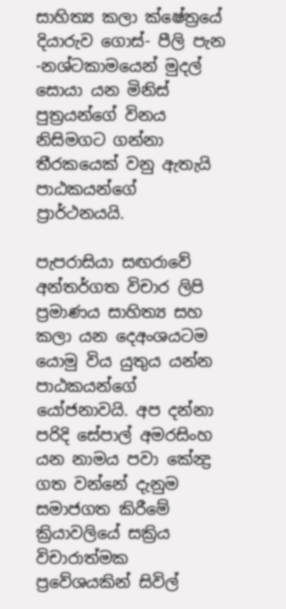සාහිත්‍ය කලා ක්ෂේත්‍රයේ දියාරුව ගොස්- පීලි පැන -නශ්ටකාමයෙන් මුදල් සොයා යන මිනිස් පුත්‍රයන්ගේ විනය නිසිමගට ගන්නා තීරකයෙක් වනු ඇතැයි පාඨකයන්ගේ ප්‍රාර්ථනයයි.

පැපරාසියා සඟරාවේ අන්තර්ගත විචාර ලිපි ප්‍රමාණය සාහිත්‍ය සහ කලා යන දෙඅංශයටම යොමු විය යුතුය යන්න පාඨකයන්ගේ යෝජනාවයි. අප දන්නා පරිදි සේපාල් අමරසිංහ යන නාමය පවා කේන්‍ද්‍ර ගත වන්නේ දැනුම සමාජගත කිරීමේ ක්‍රියාවලියේ සක්‍රිය විචාරාත්මක ප්‍රවේශයකින් සිවිල්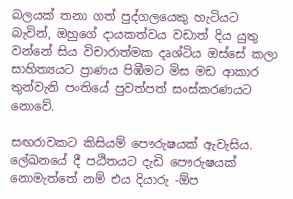බලයක් තනා ගත් පුද්ගලයෙකු හැටියට බැවින්, ඔහුගේ දායකත්වය වඩාත් දිය යුතු වන්නේ සිය විචාරාත්මක දෘශ්ටිය ඔස්සේ කලා සාහිත්‍යයට ප්‍රාණය පිඹීමට මිස මඩ ආකාර තුන්වැනි පංතියේ පුවත්පත් සංස්කරණයට නොවේ.

සඟරාවකට කිසියම් පෞරුෂයක් ඇවැසිය. ලේඛනයේ දී පඨිතයට දැඩි පෞරුෂයක් නොමැත්තේ නම් එය දියාරු -ඕප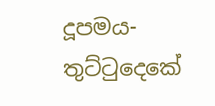දූපමය- තුට්ටුදෙකේ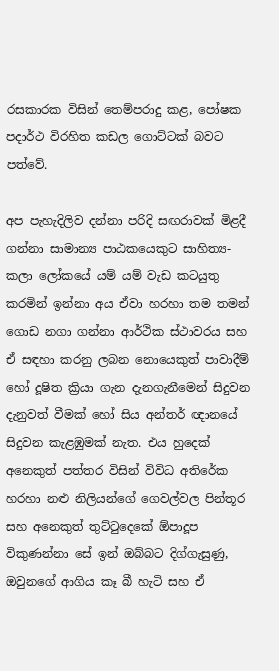රසකාරක විසින් තෙම්පරාදු කළ, පෝෂක පදාර්ථ විරහිත කඩල ගොට්ටක් බව‍ට පත්වේ.

අප පැහැදිලිව දන්නා පරිදි සඟරාවක් මිළදී ගන්‍නා සාමාන්‍ය පාඨකයෙකුට සාහිත්‍ය- කලා ලෝකයේ යම් යම් වැඩ කටයුතු කරමින් ඉන්නා අය ඒවා හරහා තම තමන් ගොඩ නගා ගන්නා ආර්ථික ස්ථාවරය සහ ඒ සඳහා කරනු ලබන නොයෙකුත් පාවාදීම් හෝ දූෂිත ක්‍රියා ගැන දැනගැනීමෙන් සිදුවන දැනුවත් වීමක් හෝ සිය අන්තර් ඥානයේ සිදුවන කැළඹුමක් නැත. එය හුදෙක් අනෙකුත් පත්තර විසින් විවිධ අතිරේක හරහා නළු නිලියන්ගේ ගෙවල්වල පින්තූර සහ අනෙකුත් තුට්ටුදෙකේ ඕපාදූප විකුණන්නා සේ ඉන් ඔබ්බට දිග්ගැසුණු, ඔවුනගේ ආගිය කෑ බී හැටි සහ ඒ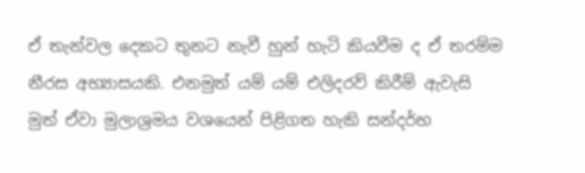ඒ තැන්වල දෙකට තුනට නැවී හුන් හැටි කියවීම ද ඒ තරම්ම නීරස අභ්‍යාසයකි. එනමුත් යම් යම් එලිදරව් කිරීම් ඇවැසි මුත් ඒවා මුලාශ්‍රමය වශයෙන් පිළිගත හැකි සන්දර්භ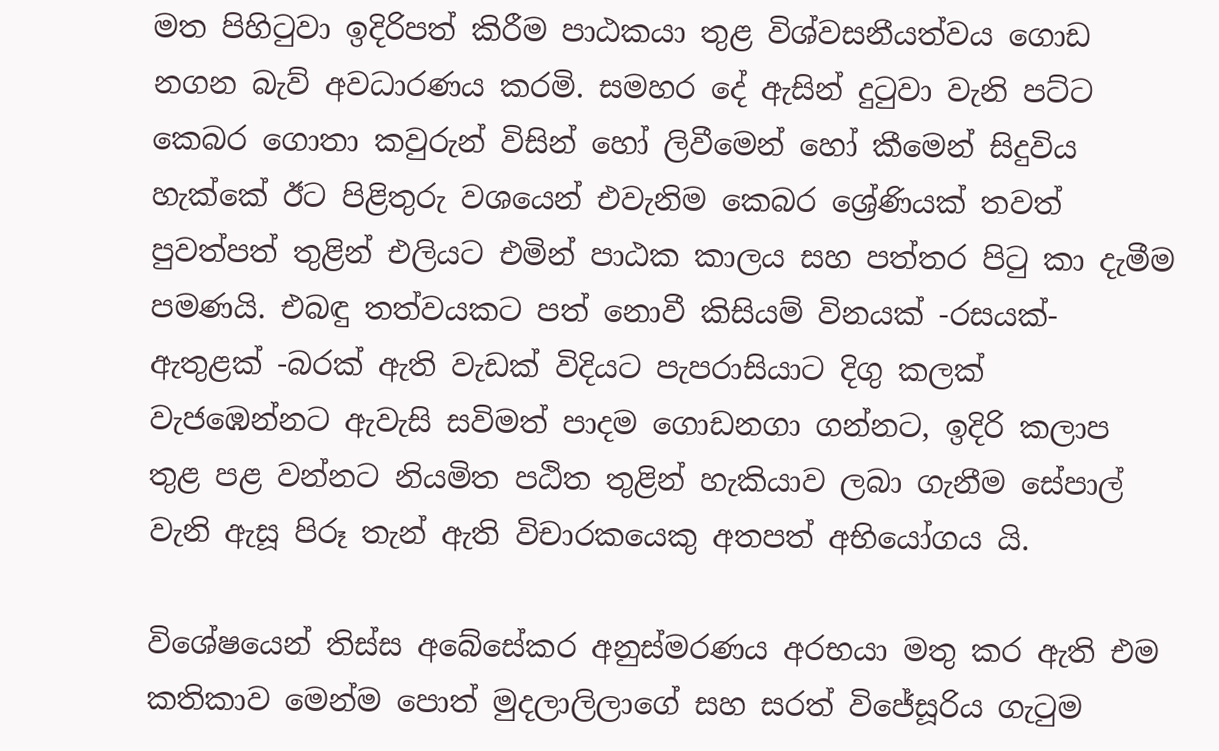මත පිහිටුවා ඉදිරිපත් කිරීම පාඨකයා තුළ විශ්වසනීයත්වය ගොඩ නගන බැව් අවධාරණය කරමි. සමහර දේ ඇසින් දුටුවා වැනි පට්ට කෙබර ගොතා කවුරුන් විසින් හෝ ලිවීමෙන් හෝ කීමෙන් සිදුවිය හැක්කේ ඊට පිළිතුරු වශයෙන් එවැනිම කෙබර ශ්‍රේණියක් තවත් පුවත්පත් තුළින් එලියට එමින් පාඨක කාලය සහ පත්තර පිටු කා දැමීම පමණයි. එබඳු තත්වයකට පත් නොවී කිසියම් විනයක් -රසයක්- ඇතුළක් -බරක් ඇති වැඩක් විදියට පැපරාසියාට දිගු කලක් වැජඹෙන්නට ඇවැසි සවිමත් පාදම ගොඩනගා ගන්නට, ඉදිරි කලාප තුළ පළ වන්නට නියමිත පඨිත තුළින් හැකියාව ලබා ගැනීම සේපාල් වැනි ඇසූ ‍පිරූ තැන් ඇති විචාරකයෙකු අතපත් අභියෝගය යි.

විශේෂයෙන් තිස්ස අබේසේකර අනුස්මරණය අරභයා මතු කර ඇති එම කතිකාව මෙන්ම පොත් මුදලාලිලාගේ සහ සරත් විජේසූරිය ගැටුම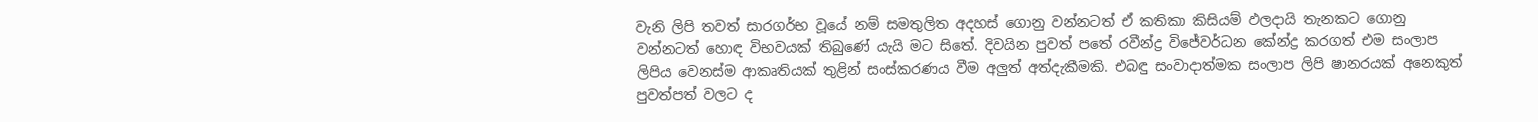වැනි ලිපි තවත් සාරගර්භ වූයේ නම් සමතුලිත අදහස් ගොනු වන්නටත් ඒ කතිකා කිසියම් ඵලදායි තැනකට ගොනු වන්නටත් හොඳ විභවයක් තිබුණේ යැයි මට සිතේ. දිවයින පුවත් පතේ රවීන්ද්‍ර විජේවර්ධන කේන්ද්‍ර කරගත් එම සංලාප ලිපිය වෙනස්ම ආකෘතියක් තුළින් සංස්කරණය වීම අලුත් අත්දැකීමකි. එබඳු සංවාදාත්මක සංලාප ලිපි ෂානරයක් අනෙකුත් පුවත්පත් වලට ද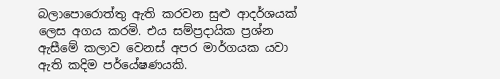බලා‍පොරොත්තු ඇති කරවන සුළු ආදර්ශයක් ලෙස අගය කරමි. එය සම්ප්‍රදායික ප්‍රශ්න ඇසීමේ කලාව වෙනස් අපර මාර්ගයක යවා ඇති කදිම පර්යේෂණයකි.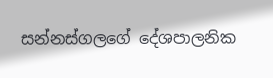සන්නස්ගලගේ දේශපාලනික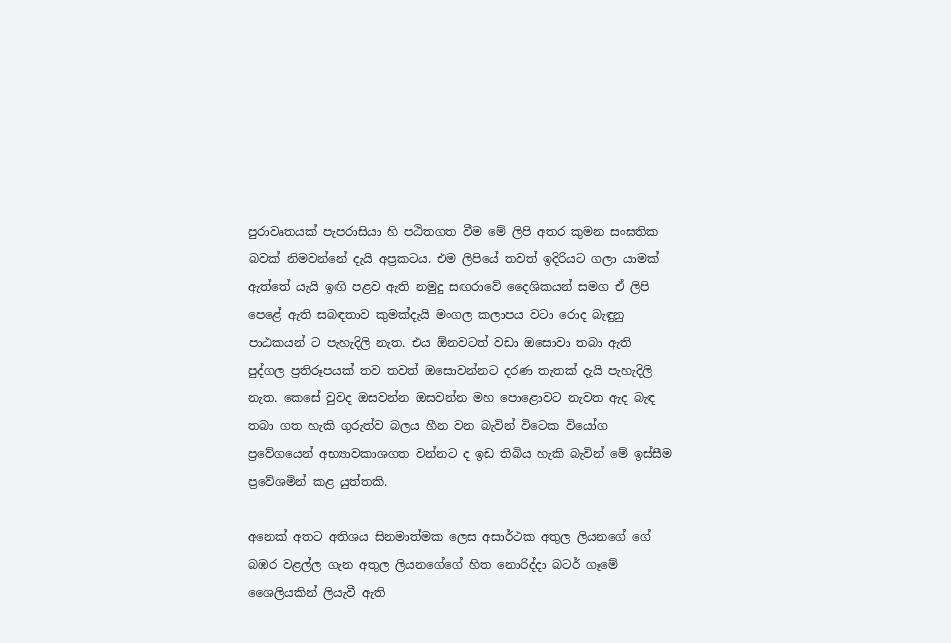පුරාවෘතයක් පැපරාසියා හි පඨිතගත වීම මේ ලිපි අතර කුමන සංඝතික බවක් නිමවන්නේ දැයි අප්‍රකටය. එම ලිපියේ තවත් ඉදිරියට ගලා යාමක් ඇත්තේ යැයි ඉඟි පළව ඇති නමුදු සඟරාවේ දෛශිකයන් සමග ඒ ලිපි පෙළේ ඇති සබඳතාව කුමක්දැයි මංගල කලාපය වටා රොද බැඳුනු පාඨකයන් ට පැහැදිලි නැත. එය ඕනවටත් වඩා ඔසොවා තබා ඇති පුද්ගල ප්‍රතිරූපයක් තව තවත් ඔසොවන්නට දරණ තැතක් දැයි පැහැදිලි නැත. කෙසේ වුවද ඔසවන්න ඔසවන්න ‍මහ පොළොවට නැවත ඇද බැඳ තබා ගත හැකි ගුරුත්ව බලය හීන වන බැවින් විටෙක වියෝග ප්‍රවේගයෙන් අභ්‍යාවකාශගත වන්නට ද ඉඩ තිබිය හැකි බැවින් මේ ඉස්සීම ප්‍රවේශමින් කළ යුත්තකි.

අනෙක් අතට අතිශය සිනමාත්මක ලෙස අසාර්ථක අතුල ලියනගේ ගේ බඹර වළල්ල ගැන අතුල ලියනගේගේ හිත නොරිද්දා බටර් ගෑමේ ශෛලියකින් ලියැවී ඇති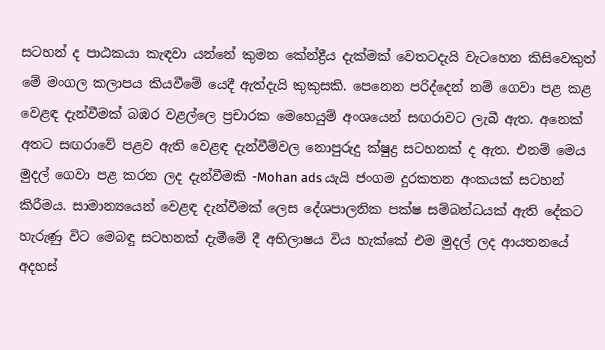සටහන් ද පාඨකයා කැඳවා යන්නේ කුමන කේන්ද්‍රීය දැක්මක් වෙතටදැයි වැටහෙන කිසිවෙකුත් මේ මංගල කලාපය කියවීමේ යෙදී ඇත්දැයි කුකුසකි. පෙනෙන පරිද්දෙන් නම් ගෙවා පළ කළ වෙළඳ දැන්වීමක් බඹර වළල්ලෙ ප්‍රචාරක මෙහෙයුම් අංශයෙන් සඟරාවට ලැබී ඇත. අනෙක් අතට සඟරාවේ පළව ඇති වෙළඳ දැන්වීම්වල නොපුරුදු ක්ෂුද්‍ර සටහනක් ද ඇත. එනම් මෙය මුදල් ගෙවා පළ කරන ලද දැන්වීමකි -Mohan ads යැයි ජංගම දුරකතන අංකයක් සටහන් කිරීමය. සාමාන්‍යයෙන් වෙළඳ දැන්වීමක් ලෙස දේශපාලනික පක්ෂ සම්බන්ධයක් ඇති දේකට හැරුණු විට මෙබඳු සටහනක් දැමීමේ දී අභිලාෂය විය හැක්කේ එම මුදල් ලද ආයතනයේ අදහස්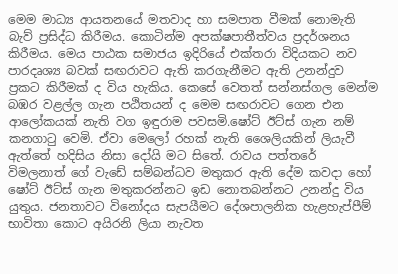මෙම මාධ්‍ය ආයත‍නයේ මතවාද හා සමපාත වීමක් නොමැති බැව් ප්‍රසිද්ධ කිරීමය. කොටින්ම අපක්ෂපාතීත්වය ප්‍රදර්ශනය කිරීමය. මෙය පාඨක සමාජය ඉදිරියේ එක්තරා විදියකට නව පාරදෘශ්‍ය බවක් සඟරාවට ඇති කරගැනීමට ඇති උනන්දුව ප්‍රකට කිරීමක් ද විය හැකිය. කෙසේ වෙතත් සන්නස්ගල මෙන්ම බඹර වළල්ල ගැන පඨිතයන් ද මෙම සඟරාවට ගෙන එන ආලෝකයක් නැති වග ඉඳුරාම පවසමි.ෂෝට් ඊට්ස් ගැන නම් කනගාටු වෙමි. ඒවා මෙලෝ රහක් නැති ශෛලියකින් ලියැවී ඇත්තේ හදිසිය නිසා දෝයි මට සිතේ. රාවය පත්තරේ විමලනාත් ගේ වැඩේ සම්බන්ධව මතුකර ඇති දේම කවදා හෝ ෂෝට් ඊට්ස් ගැන මතුකරන්නට ඉඩ නොතබන්නට උනන්දු විය යුතුය. ජනතාවට විනෝදය සැපයීමට දේශපාලනික හැළහැප්පීම් භාවිතා කොට අයිරනි ලියා නැවත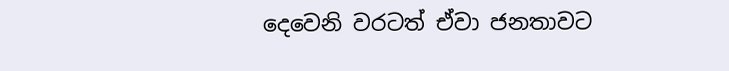දෙවෙනි වරටත් ඒවා ජනතාවට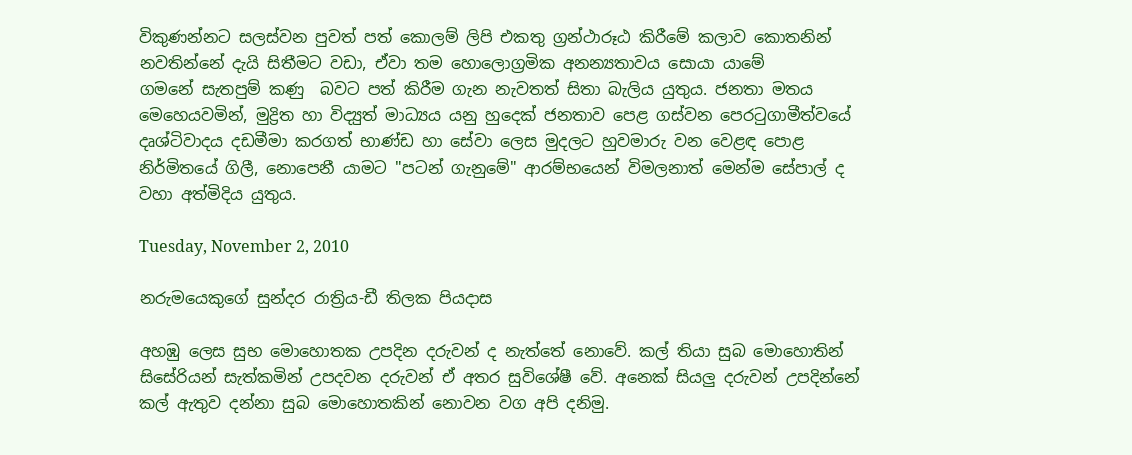විකුණන්නට සලස්වන පුවත් පත් කොලම් ලිපි එකතු ග්‍රන්ථාරූඨ කිරීමේ කලාව කොතනින් නවතින්නේ දැයි සිතීමට වඩා, ඒවා තම හොලොග්‍රමික අනන්‍යතාවය සොයා යාමේ ගමනේ ‍සැතපුම් කණු  බවට පත් කිරීම ගැන නැවතත් සිතා බැලිය යුතුය. ජනතා මතය මෙහෙයවමින්, මුද්‍රිත හා විද්‍යුත් මාධ්‍යය යනු හුදෙක් ජනතාව පෙළ ගස්වන පෙරටුගාමීත්වයේ දෘශ්ටිවාදය දඩමීමා කරගත් භාණ්ඩ ‍හා සේවා ලෙස මුදලට හුවමාරු වන වෙළඳ පොළ නිර්මිතයේ ගිලී, නොපෙනී යාමට "පටන් ගැනුමේ" ආරම්භයෙන් විමලනාත් මෙන්ම සේපාල් ද වහා අත්මිදිය යුතුය.

Tuesday, November 2, 2010

නරුමයෙකුගේ සුන්දර රාත්‍රිය-ඩී තිලක පියදාස

අහඹු ලෙස සුභ මොහොතක උපදින දරුවන් ද නැත්තේ‍ නොවේ. කල් තියා සුබ මොහොතින් සිසේරියන් සැත්කමින් උපදවන දරුවන් ඒ අතර සුවිශේෂී වේ. අනෙක් සියලු දරුවන් උපදින්නේ කල් ඇතුව දන්නා සුබ මොහොතකින් නොවන වග අපි දනිමු.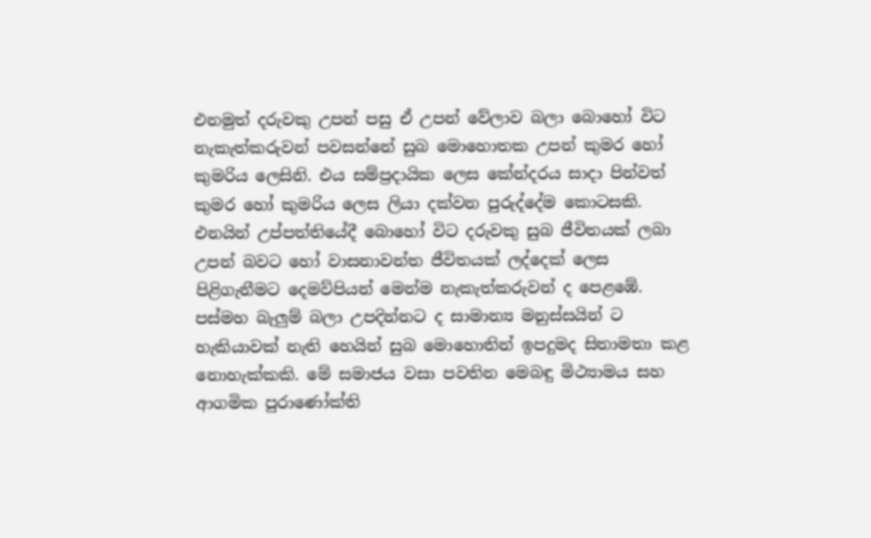එනමුත් දරුවකු උපන් පසු ඒ උපන් වේලාව බලා බොහෝ විට නැකැත්කරුවන් පවසන්නේ සුබ මො‍හොතක උපන් කුමර හෝ කුමරිය ලෙසිනි. එය සම්ප්‍රදායික ලෙස කේන්දරය සාදා පින්වත් කුමර හෝ කුමරිය ලෙස ලියා දක්වන පුරුද්දේම කොටසකි. එනයින් උප්පත්තියේදී බොහෝ විට දරුවකු සුබ ජීවිතයක් ලබා උපන් බවට හෝ වාසනාවන්ත ජීවිතයක් ලද්දෙක් ලෙස පිළිගැනීමට දෙමව්පියන් මෙන්ම නැකැත්කරුවන් ද ‍පෙළඹේ. පස්මහ බැලුම් බලා උපදින්නට ද සාමාන්‍ය මනුස්සයින් ට හැකියාවක් නැති හෙයින් සුබ මොහොතින් ඉපදුමද සිතාමතා කළ නොහැක්කකි. මේ සමාජය වසා පවතින මෙබඳු මිථ්‍යාමය සහ ආගමික පුරාණෝක්ති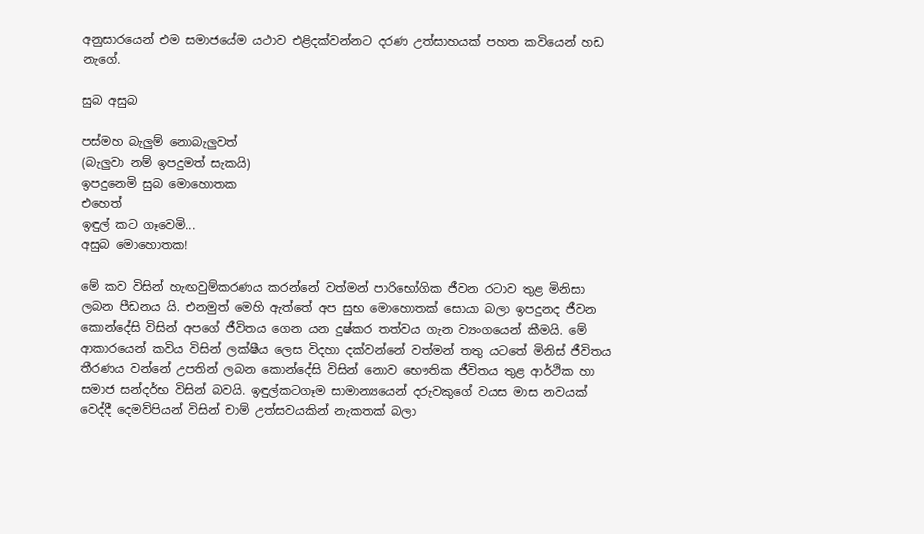අනුසාරයෙන් එම සමාජයේම යථාව එළිදක්වන්නට දරණ උත්සාහයක් පහත කවියෙන් හඩ නැගේ.

සුබ අසුබ

පස්මහ බැලුම් නොබැලුවත්
(බැලුවා නම් ඉපදුමත් සැකයි)
ඉපදුනෙමි සුබ මොහොතක
එහෙත්
ඉඳුල් කට ගෑවෙමි...
අසුබ මො‍හොතක!

මේ කව විසින් හැඟවුම්කරණය කරන්නේ වත්මන් පාරිභෝගික ජීවන රටාව තුළ මිනිසා ලබන පීඩනය යි. එනමුත් මෙහි ඇත්තේ අප සුභ මොහොතක් සොයා බලා ඉපදුනද ජීවන කොන්දේසි විසින් අපගේ ජීවිතය ගෙන යන දුෂ්කර තත්වය ගැන ව්‍යංගයෙන් කීමයි. මේ ආකාරයෙන් කවිය විසින් ලක්ෂීය ලෙස විදහා දක්වන්නේ වත්මන් තතු යටතේ මිනිස් ජීවිතය තීරණය වන්නේ උපතින් ලබන කොන්දේසි විසින් නොව භෞතික ජීවිතය තුළ ආර්ථික හා සමාජ සන්දර්භ විසින් බවයි. ඉඳුල්කටගෑම සාමාන්‍යයෙන් දරුවකුගේ වයස මාස නවයක් වෙද්දී දෙමව්පියන් විසින් චාම් උත්සවයකින් නැකතක් බලා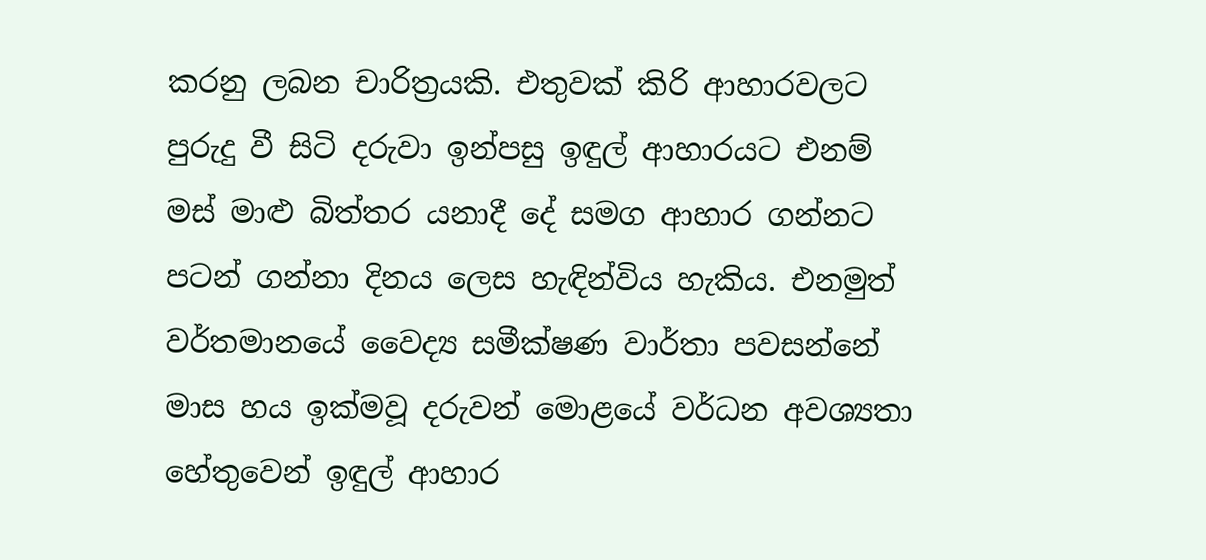කරනු ලබන චාරිත්‍රයකි. එතුවක් කිරි ආහාරවලට පුරුදු වී සිටි දරුවා ඉන්පසු ඉඳුල් ආහාරයට එනම් මස් මාළු බිත්තර යනාදී දේ සමග ආහාර ගන්නට පටන් ගන්නා දිනය ලෙස හැඳින්විය හැකිය. එනමුත් වර්තමානයේ වෛද්‍ය සමීක්ෂණ වාර්තා පවසන්නේ මාස හය ඉක්මවූ දරුවන් මොළයේ වර්ධන අවශ්‍යතා හේතුවෙන් ඉඳුල් ආහාර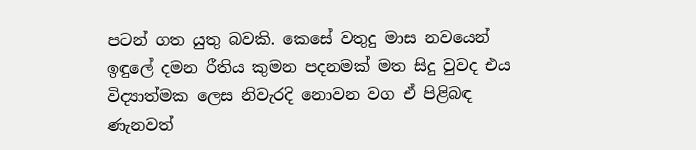පටන් ගත යුතු බවකි. කෙසේ වතුදු මාස නවයෙන් ඉඳුලේ දමන රීතිය කුමන පදනමක් මත සිදු වුවද එය විද්‍යාත්මක ලෙස නිවැරදි නොවන වග ඒ පිළිබඳ ණැනවත්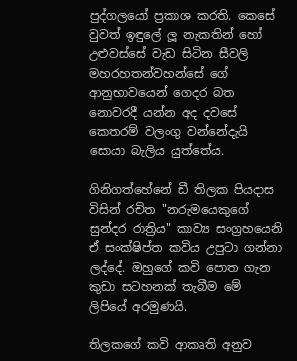පුද්ගලයෝ ප්‍රකාශ කරති. කෙසේ වුවත් ඉඳුලේ ලූ නැකතින් හෝ උළුවස්සේ වැඩ සිටින සීවලි මහරහතන්වහන්සේ ගේ ආනුභාවයෙන් ගෙදර බත නොවරදී යන්න අද දවසේ කෙතරම් වලංගු වන්නේදැයි සොයා බැලිය යුත්තේය.

ගිනිගත්හේනේ ඩී තිලක පියදාස විසින් රචිත "නරුමයෙකුගේ සුන්දර රාත්‍රිය" කාව්‍ය සංග්‍රහයෙනි ඒ සංක්ෂිප්ත කවිය උපුටා ගන්නා ලද්දේ. ඔහුගේ කවි පොත ගැන කුඩා සටහනක් තැබීම මේ ලිපියේ අරමුණයි.

තිලක‍ගේ කවි ආකෘති අනුව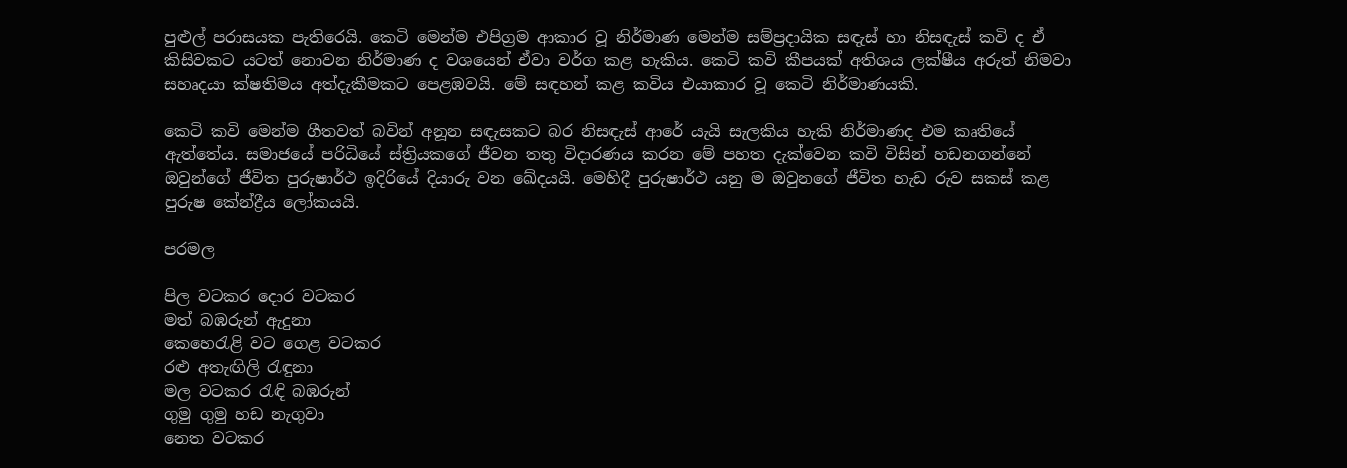පුළුල් පරාසයක පැතිරෙයි. කෙටි මෙන්ම එපිග්‍රම ආකාර වූ නිර්මාණ මෙන්ම සම්ප්‍රදායික සඳැස් හා නිසඳැස් කවි ද ඒ කිසිවකට යටත් නොවන නිර්මාණ ද වශයෙන් ඒවා වර්ග කළ හැකිය. කෙටි කවි කීපයක් අතිශය ලක්ෂීය අරුත් නිමවා සහෘදයා ක්ෂතිමය අත්දැකීමකට පෙළඹවයි. මේ සඳහන් කළ කවිය එයාකාර වූ කෙටි නිර්මාණයකි.

කෙටි කවි මෙන්ම ගීතවත් බවින් අනූන සඳැසකට බර නිසඳැස් ආරේ යැයි සැලකිය හැකි නිර්මාණද එම කෘතියේ ඇත්තේය. සමාජයේ පරිධියේ ස්ත්‍රියකගේ ජීවන තතු විදාරණය කරන මේ පහත දැක්වෙන කවි විසින් හඩනගන්නේ ඔවුන්ගේ ජීවිත පුරුෂාර්ථ ඉදිරියේ දියාරු වන ඛේදයයි. මෙහිදී පුරුෂාර්ථ යනු ම ඔවුනගේ ජීවිත හැඩ රුව සකස් කළ පුරුෂ කේන්ද්‍රීය ලෝකයයි.

පරමල

පිල වටකර දොර වටකර
මත් බඹරුන් ඇදුනා
කෙහෙරැළි වට ගෙළ වටකර
රළු අතැඟිලි රැඳුනා
මල වටකර රැඳි බඹරුන්
ගුමු ගුමු හඩ නැගුවා
නෙත වටකර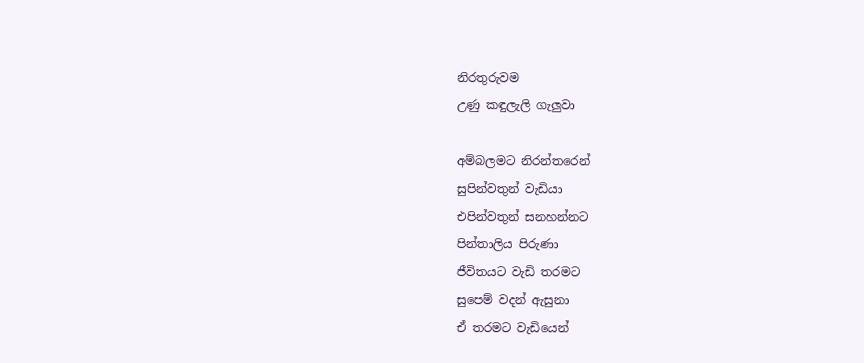නිරතුරුවම
උණු කඳුලැලි ගැලුවා

අම්බලමට නිරන්තරෙන්
සුපින්වතුන් වැඩියා
එපින්වතුන් සනහන්නට
පින්තාලිය පිරුණා
ජීවිතයට වැඩි තරමට
සුපෙම් වදන් ඇසුනා
ඒ තරමට වැඩියෙන්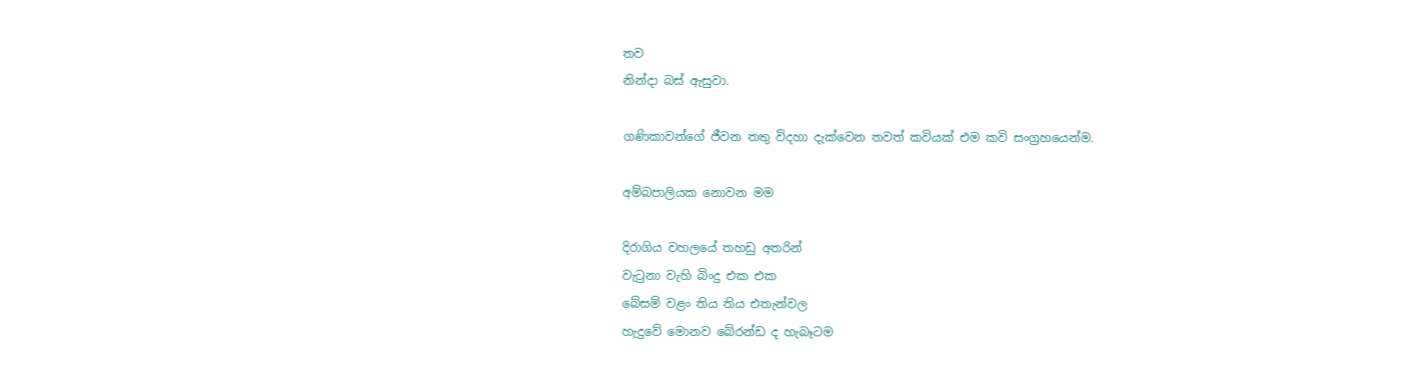තව
නින්දා බස් ඇසුවා.

ගණිකාවන්ගේ ජීවන තතු විදහා දැක්වෙන තවත් කවියක් එම කවි සංග්‍රහයෙන්ම.

අම්බපාලියක නොවන මම

දිරාගිය වහලයේ තහඩු අතරින්
වැටුනා වැහි බිංදු එක එක
බේසම් වළං තිය තිය එතැන්වල
හැදුවේ මොනව බේරන්ඩ ද හැබෑටම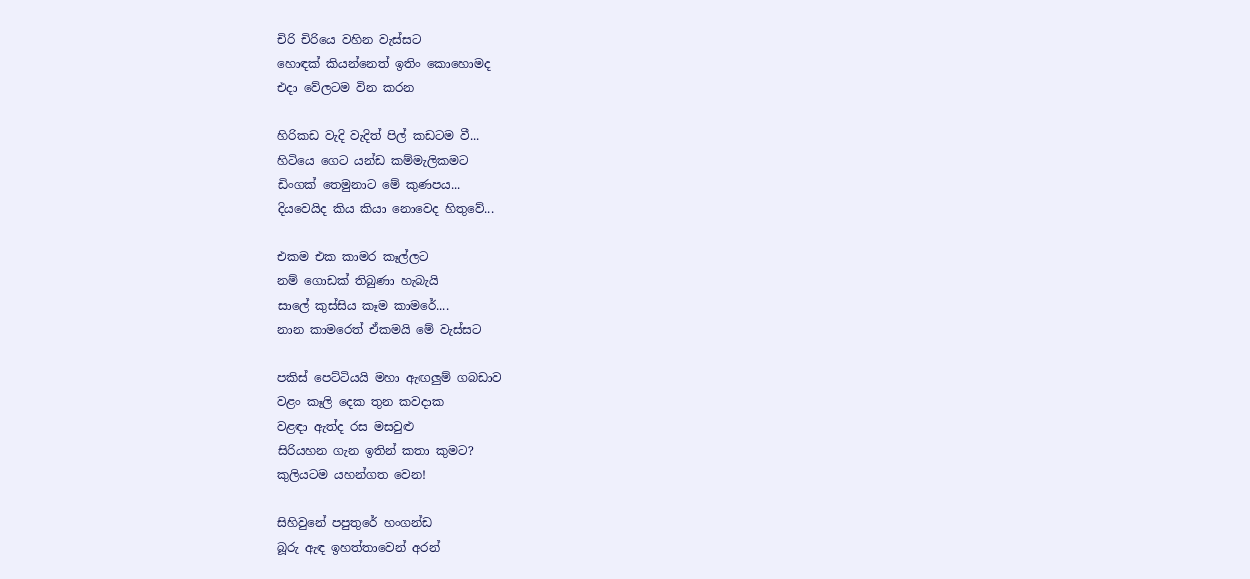චිරි චිරියෙ වහින වැස්සට
හොඳක් කියන්නෙත් ඉතිං කොහොමද
එදා වේලටම වින කරන

හිරිකඩ වැදි වැදිත් පිල් කඩටම වී...
හිටියෙ ගෙට යන්ඩ කම්මැලිකමට
ඩිංගක් තෙමුනාට මේ කුණපය...
දියවෙයිද කිය කියා නොවෙද හිතුවේ...

එකම එක කාමර කෑල්ලට
නම් ගොඩක් තිබුණා හැබැයි
සාලේ කුස්සිය කෑම කාමරේ....
නාන කාමරෙත් ඒකමයි මේ වැස්සට

පකිස් පෙට්ටියයි මහා ඇඟලුම් ගබඩාව
වළං කෑලි දෙක තුන කවදාක
වළඳා ඇත්ද රස මසවුළු
සිරියහන ගැන ඉතින් කතා කුමට?
කුලියටම යහන්ගත වෙන!

සිහිවුනේ පපුතුරේ හංගන්ඩ
බූරු ඇඳ ඉහත්තාවෙන් අරන්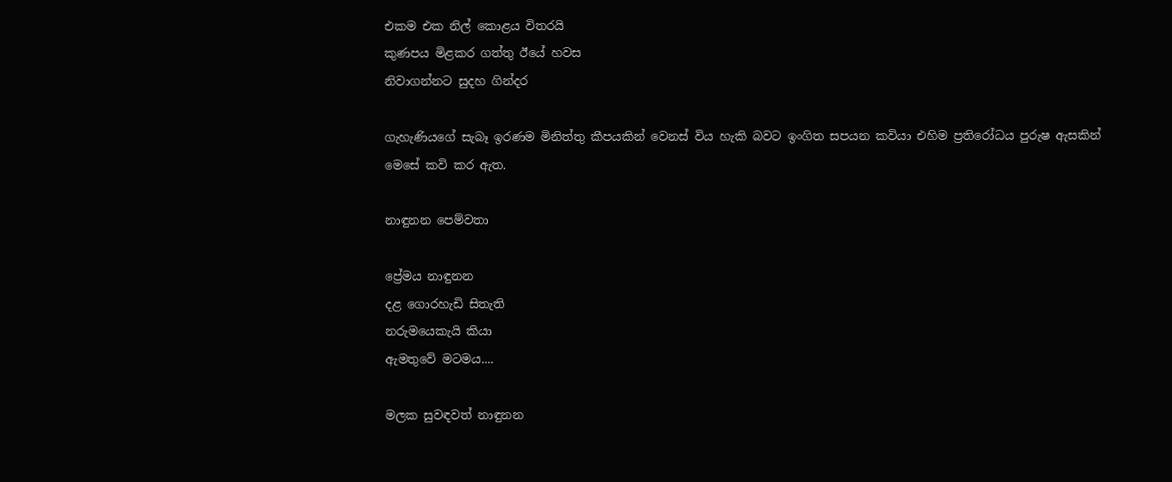එකම එක නිල් කොළය විතරයි
කුණපය මිළකර ගත්තු ඊයේ හවස
නිවාගන්නට සුදහ ගින්දර

ගැහැණියගේ සැබෑ ඉරණම මිනිත්තු කීපයකින් වෙනස් විය හැකි බවට ඉංගිත සපයන කවියා එහිම ප්‍රතිරෝධය පුරුෂ ඇසකින් මෙසේ කවි කර ඇත.

නාඳුනන පෙම්වතා

ප්‍රේමය නාඳුනන
දළ ගොරහැඩි සිතැති
නරුමයෙකැයි කියා
ඇමතුවේ මටමය....

මලක සුවඳවත් නාඳුනන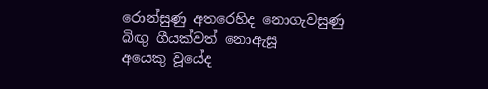රොන්සුණු අතරෙහිද නොගැවසුණු
බිඟු ගීයක්වත් නොඇසූ
අයෙකු වූයේද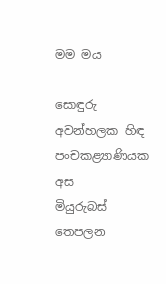මම මය

සොඳුරු අවන්හලක හිඳ
පංචකළ්‍යාණියක අස
මියුරුබස් තෙපලන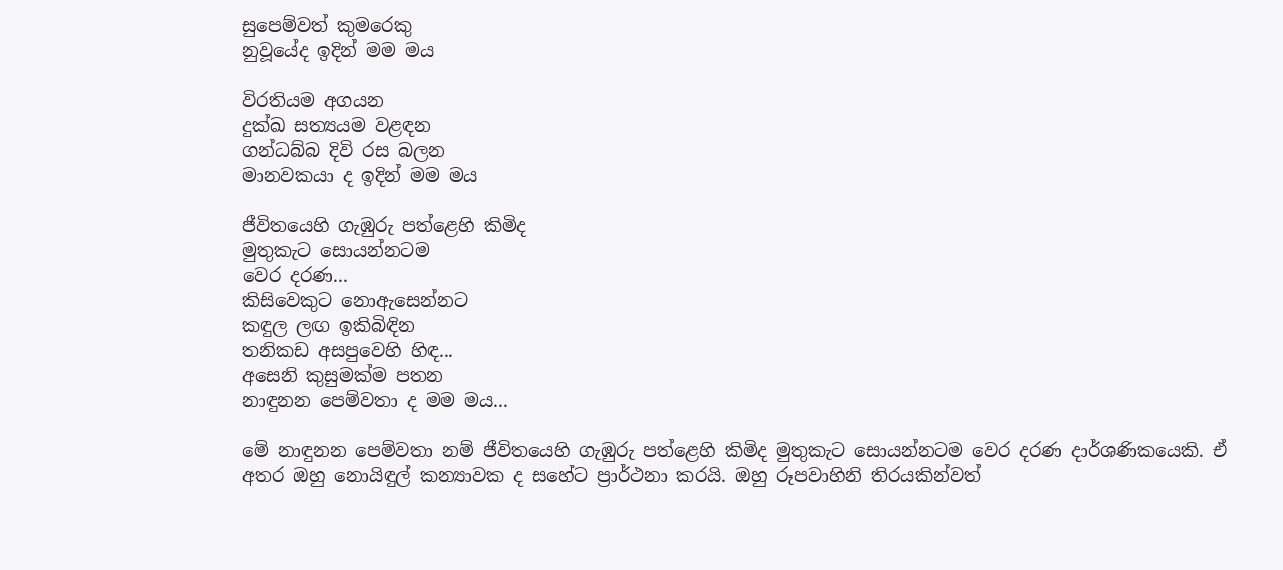සුපෙම්වත් කු‍මරෙකු
නුවූයේද ඉදින් මම මය

විරතියම අගයන
දුක්ඛ සත්‍යයම වළඳන
ගන්ධබ්බ දිවි රස බලන
මානවකයා ද ඉදින් මම මය

ජීවිතයෙහි ගැඹුරු පත්ළෙහි කිමිද
මුතුකැට සොයන්නටම
වෙර දරණ...
කිසිවෙකුට නොඇසෙන්නට
කඳුල ලඟ ඉකිබිඳින
තනිකඩ අසපුවෙහි හිඳ...
අසෙනි කුසුමක්ම පතන
නාඳුනන පෙම්වතා ද මම මය...

මේ ‍නාඳුනන පෙම්වතා නම් ජීවිතයෙහි ගැඹුරු පත්ළෙහි කිමිද මුතුකැට සොයන්නටම වෙර දරණ දාර්ශණිකයෙකි. ඒ අතර ඔහු නොයිඳුල් කන්‍යාවක ද සහේට ප්‍රාර්ථනා කරයි. ඔහු රූපවාහිනි තිරයකින්වත්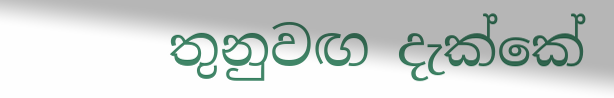තුනුවඟ දැක්කේ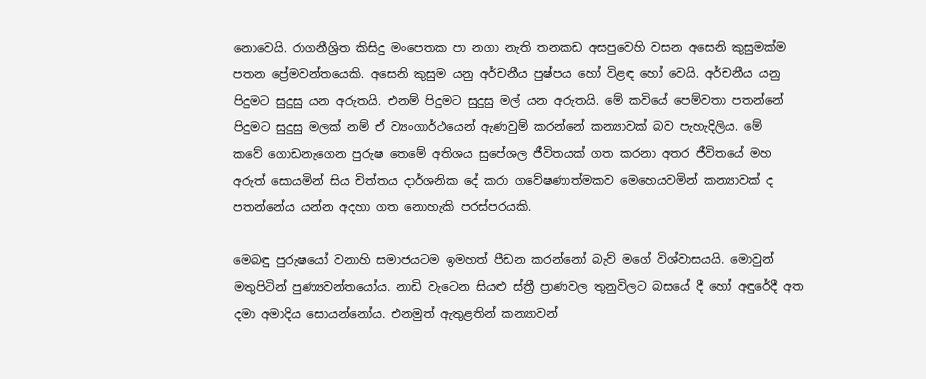නොවෙයි. රාගනීශ්‍රිත කිසිදු මංපෙතක පා නගා නැති තනකඩ අසපුවෙහි වසන අසෙනි කුසුමක්ම පතන ප්‍රේමවන්තයෙකි. අසෙනි කුසුම යනු අර්චනීය පුෂ්පය හෝ විළඳ හෝ වෙයි. අර්චනීය යනු පිදුමට සුදුසු යන අරුතයි. එනම් පිදුමට සුදුසු මල් යන අරුතයි. මේ කවියේ පෙම්වතා පතන්නේ පිදුමට සුදුසු මලක් නම් ඒ ව්‍යංගාර්ථයෙන් ඇණවුම් කරන්නේ කන්‍යාවක් බව පැහැදිලිය. මේ කවේ ‍ගොඩනැගෙන පුරුෂ තෙමේ අතිශය සුපේශල ජීවිතයක් ගත කරනා අතර ජීවි‍තයේ මහ අරුත් සොයමින් සිය චිත්තය දාර්ශනික ‍දේ කරා ගවේෂණාත්මකව මෙහෙයවමින් කන්‍යාවක් ද පතන්නේය යන්න අදහා ගත නොහැකි පරස්පරයකි.

මෙබඳු පුරුෂයෝ වනාහි සමාජයටම ඉමහත් පීඩන කරන්නෝ බැව් මගේ විශ්වාසයයි. මොවුන් මතුපිටින් පුණ්‍යවන්තයෝය. නාඩි වැටෙන සියළු ස්ත්‍රී ප්‍රාණවල තුනුවිලට බසයේ දී හෝ අඳුරේදී අත දමා අමාදිය සොයන්නෝය. එනමුත් ඇතුළතින් කන්‍යාවන්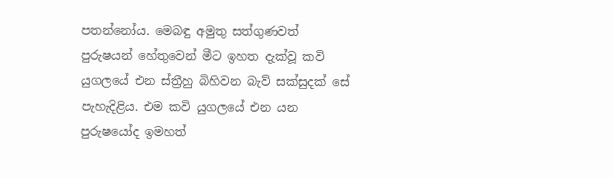පතන්නෝය. මෙබඳු අමුතු සත්ගුණවත් පුරුෂයන් හේතුවෙන් මීට ඉහත දැක්වූ කවි යුගලයේ එන ස්ත්‍රීහු බිහිවන බැව් සක්සුදක් සේ පැහැදිළිය. එම කවි යුගලයේ එන යන පුරුෂයෝද ඉමහත්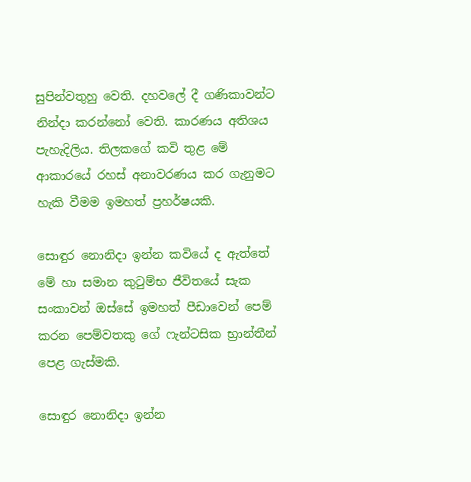සුපින්වතුහු වෙති. දහවලේ දී ගණිකාවන්ට නින්දා කරන්නෝ වෙති. කාරණය අතිශය පැහැදිලිය. තිලකගේ කවි තුළ මේ ආකාර‍යේ රහස් අනාවරණය කර ගැනුමට හැකි වීමම ඉමහත් ප්‍රහර්ෂයකි.

සොඳුර නොනිදා ඉන්න කවියේ ද ඇත්තේ මේ හා සමාන කුටුම්භ ජීවිතයේ සැක සංකාවන් ඔස්සේ ඉමහත් පීඩාවෙන් පෙම් කරන පෙම්වතකු ගේ ෆැන්ටසික භ්‍රාන්තීන් පෙළ ගැස්මකි.

සොඳුර නොනිදා ඉන්න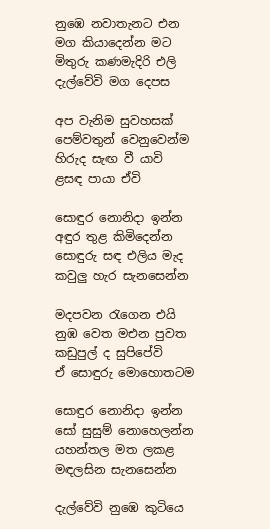නුඹෙ නවාතැනට එන
මග කියාදෙන්න මට
මිතුරු කණමැදිරි එලි
දැල්වේවි මග දෙපස

අප වැනිම සුවහසක්
පෙම්වතුන් වෙනුවෙන්ම
හිරුද සැඟ වී යාවි
ළසඳ පායා ඒවි

සොඳුර නොනිදා ඉන්න
අඳුර තුළ කිමිදෙන්න
සොඳුරු සඳ එලිය මැද
කවුලු හැර සැනසෙන්න

මදපවන රැගෙන එයි
නුඹ වෙත මඑන පුවත
කඩුපුල් ද සුපිපේවි
ඒ සොඳුරු මොහොතටම

සොඳුර නොනිදා ඉන්න
සෝ සුසුම් නොහෙලන්න
යහන්තල මත ලකළ
මඳලසින සැනසෙන්න

දැල්වේවි නුඹෙ කුටියෙ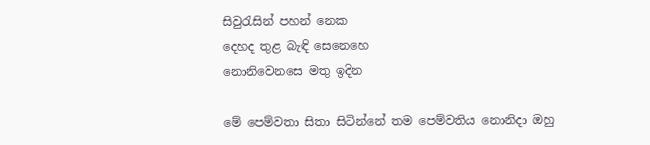සිවුරැසින් පහන් නෙක
දෙහද තුළ බැඳි සෙනෙහෙ
නොනිවෙනසෙ මතු ඉදින

මේ පෙම්වතා සිතා සිටින්නේ තම පෙම්වතිය නොනිදා ඔහු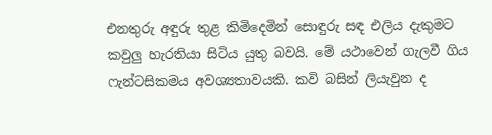එනතුරු අඳුරු තුළ කිමිදෙමින් සොඳුරු සඳ එලිය දැකුමට කවුලු හැරතියා සිටිය යුතු බවයි. මේ යථාවෙන් ගැලවී ගිය ෆැන්ටසිකමය අවශ්‍යතාවයකි. කවි බසින් ලියැවුන ද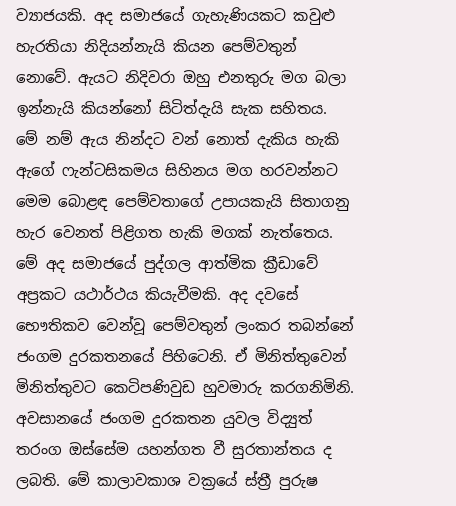ව්‍යාජයකි. අද සමාජයේ ගැහැණියකට කවුළු හැරතියා නිදියන්නැයි කියන පෙම්වතුන් නොවේ. ඇයට නිදිවරා ඔහු එනතුරු මග බලා ඉන්නැයි කියන්නෝ සිටිත්දැයි සැක සහිතය. මේ නම් ඇය නින්දට වන්‍ නොත් දැකිය හැකි ඇගේ ෆැන්ටසිකමය සිහිනය මග හරවන්නට මෙම බොළඳ පෙම්වතාගේ උපායකැයි සිතාගනු හැර වෙනත් පිළිගත හැකි මගක් නැත්තෙය. මේ අද සමාජයේ පුද්ගල ආත්මික ක්‍රීඩාවේ අප්‍රකට යථාර්ථය කියැවීමකි. අද දවසේ භෞතිකව වෙන්වූ පෙම්වතුන් ලංකර තබන්නේ ජංගම දුරකතනයේ පිහිටෙනි. ඒ මිනිත්තුවෙන් මිනිත්තුවට කෙටිපණිවුඩ හුවමාරු කරගනිමිනි. අවසානයේ ජංගම දුරකතන යුවල විද්‍යුත් තරංග ඔස්සේම යහන්ගත වී සුරතාන්තය ද ලබති. මේ කාලාවකාශ වක්‍රයේ ස්ත්‍රී පුරුෂ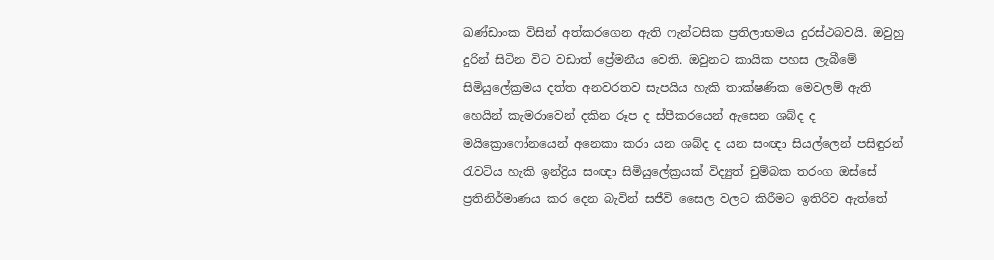ඛණ්ඩාංක විසින් අත්කරගෙන ඇති ෆැන්ටසික ප්‍රතිලාභමය දුරස්ථබවයි. ඔවුහු දුරින් සිටින විට වඩාත් ප්‍රේමනීය වෙති. ඔවුනට කායික පහස ලැබීමේ සිමියුලේක්‍රමය දත්ත අනවරතව සැපයිය හැකි තාක්ෂණික මෙවලම් ඇති හෙයින් කැමරාවෙන් දකින රූප ද ස්පීකරයෙන් ඇසෙන ශබ්ද ද මයික්‍රොෆෝනයෙන් අනෙකා කරා යන ශබ්ද ද යන සංඥා සියල්ලෙන් පසිඳුරන් රැවටිය හැකි ඉන්ද්‍රිය සංඥා සිමියුලේක්‍රයක් විද්‍යුත් චුම්බක තරංග ඔස්සේ ප්‍රතිනිර්මාණය කර දෙන බැවින් සජීවි සෛල වලට කිරීමට ඉතිරිව ඇත්තේ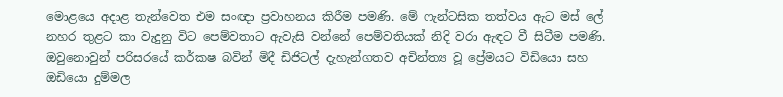මොළයෙ අදාළ තැන්වෙත එම සංඥා ප්‍රවාහනය කිරීම පමණි. මේ ෆැන්ටසික තත්වය ඇට මස් ලේ නහර තුළට කා වැදුනු විට පෙම්වතාට ඇවැසි වන්නේ පෙම්වතියක් නිදි වරා ඇඳට වී සිටීම පමණි. ඔවුනොවුන් පරිසරයේ කර්කෂ බවින් මිදී ඩිජිටල් දැහැන්ගතව අචින්ත්‍ය වූ ප්‍රේමයට විඩියො සහ ඔඩියො දුම්මල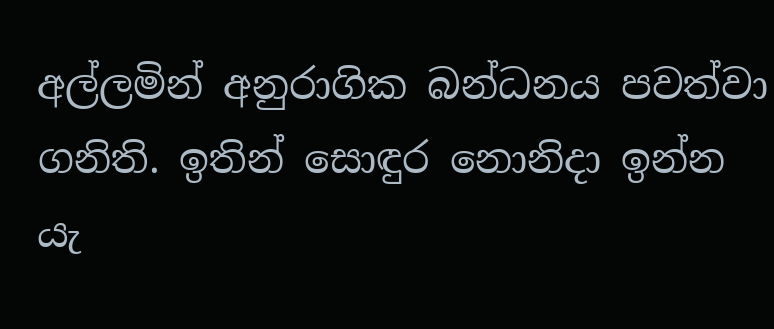අල්ලමින් අනුරාගික බන්ධනය පවත්වා ගනිති. ඉතින් සොඳුර නොනිදා ඉන්න යැ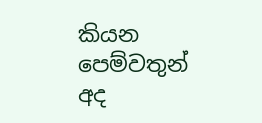කියන පෙම්වතුන් අද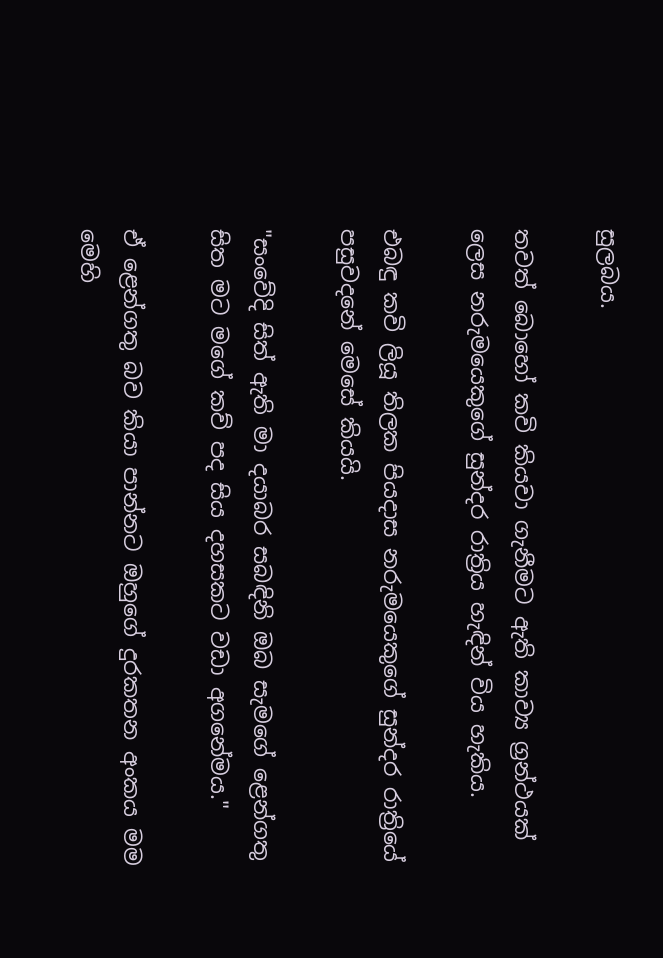සුලබය.

තවත් බොහෝ කවි කියවා ගැනීමට ඇති කාව්‍ය ග්‍රන්ථයක් ලෙස නරුමයෙකුගේ සුන්දර රාත්‍රිය හැඳින් විය හැකිය.

එබඳු කවි ලියූ තිලක පියදාස නරුමයෙකුගේ සුන්දර රාත්‍රියේ පසුවදනේ මෙසේ කියයි.

"සංවේදි සිත් ඇති මා දයාබර සබඳිනි ඔබ සැමගේ ළෙන්ගතු සිත මට මගේ කව් පද සිය දහසකට වඩා අගනේමය."

ඒ ළෙන්ගතු බව කියා පාන්නට ඔහුගේ දුරකතන අංකය මම මෙහි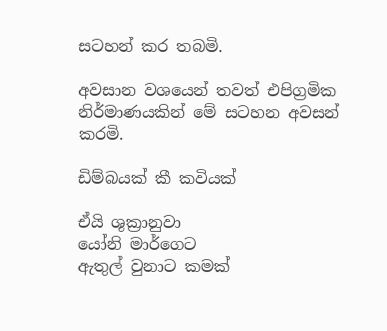සටහන් කර තබමි.

අවසාන වශයෙන් තවත් එපිග්‍රමික නිර්මාණයකින් මේ සටහන අවසන් කරමි.

ඩිම්බයක් කී කවියක්

ඒයි ශුක්‍රානුවා
යෝනි මාර්ගෙට
ඇතුල් වුනාට කමක්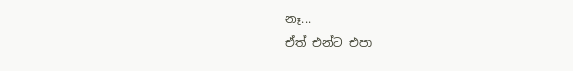නෑ...
ඒත් එන්ට එපා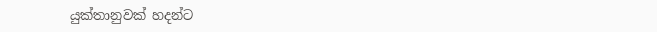යුක්තානුවක් හදන්ට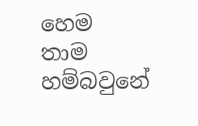හෙම
තාම හම්බවුනේ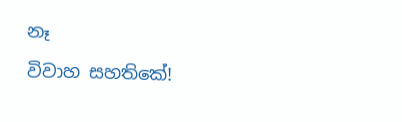නෑ
විවාහ සහතිකේ!